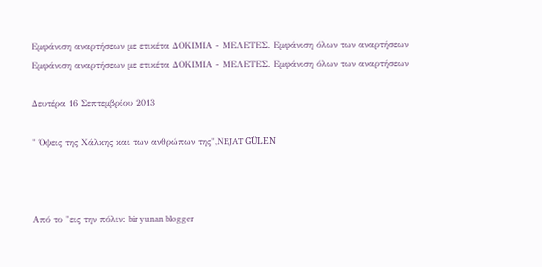Εμφάνιση αναρτήσεων με ετικέτα ΔΟΚΙΜΙΑ - ΜΕΛΕΤΕΣ. Εμφάνιση όλων των αναρτήσεων
Εμφάνιση αναρτήσεων με ετικέτα ΔΟΚΙΜΙΑ - ΜΕΛΕΤΕΣ. Εμφάνιση όλων των αναρτήσεων

Δευτέρα 16 Σεπτεμβρίου 2013

" Όψεις της Χάλκης και των ανθρώπων της",ΝEJAT GÜLEN



Από το "εις την πόλιν: bir yunan blogger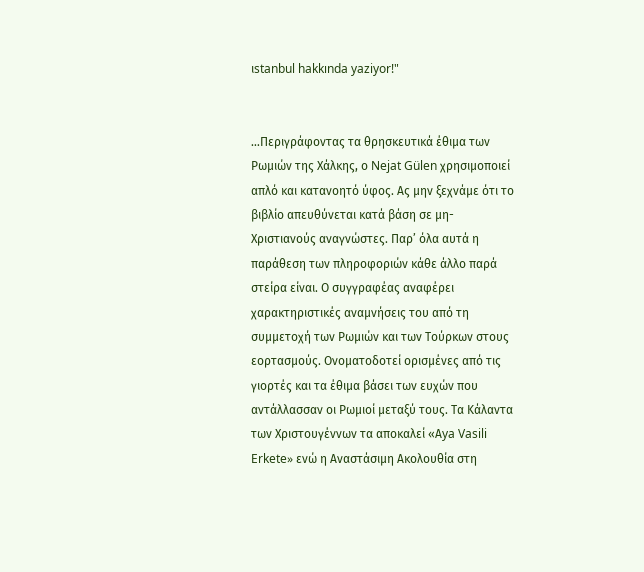ιstanbul hakkında yaziyor!"


…Περιγράφοντας τα θρησκευτικά έθιμα των Ρωμιών της Χάλκης, ο Nejat Gülen χρησιμοποιεί απλό και κατανοητό ύφος. Ας μην ξεχνάμε ότι το βιβλίο απευθύνεται κατά βάση σε μη-Χριστιανούς αναγνώστες. Παρ’ όλα αυτά η παράθεση των πληροφοριών κάθε άλλο παρά στείρα είναι. Ο συγγραφέας αναφέρει χαρακτηριστικές αναμνήσεις του από τη συμμετοχή των Ρωμιών και των Τούρκων στους εορτασμούς. Ονοματοδοτεί ορισμένες από τις γιορτές και τα έθιμα βάσει των ευχών που αντάλλασσαν οι Ρωμιοί μεταξύ τους. Τα Κάλαντα των Χριστουγέννων τα αποκαλεί «Αya Vasili Erkete» ενώ η Αναστάσιμη Ακολουθία στη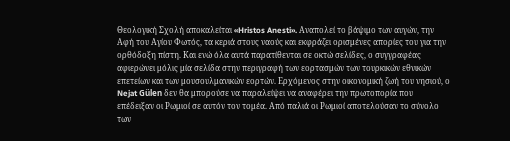Θεολογική Σχολή αποκαλείται «Hristos Anesti». Αναπολεί το βάψιμο των αυγών, την Αφή του Αγίου Φωτός, τα κεριά στους ναούς και εκφράζει ορισμένες απορίες του για την ορθόδοξη πίστη. Και ενώ όλα αυτά παρατίθενται σε οκτώ σελίδες, ο συγγραφέας αφιερώνει μόλις μία σελίδα στην περιγραφή των εορτασμών των τουρκικών εθνικών επετείων και των μουσουλμανικών εορτών. Ερχόμενος στην οικονομική ζωή του νησιού, ο Nejat Gülen δεν θα μπορούσε να παραλείψει να αναφέρει την πρωτοπορία που επέδειξαν οι Ρωμιοί σε αυτόν τον τομέα. Από παλιά οι Ρωμιοί αποτελούσαν το σύνολο των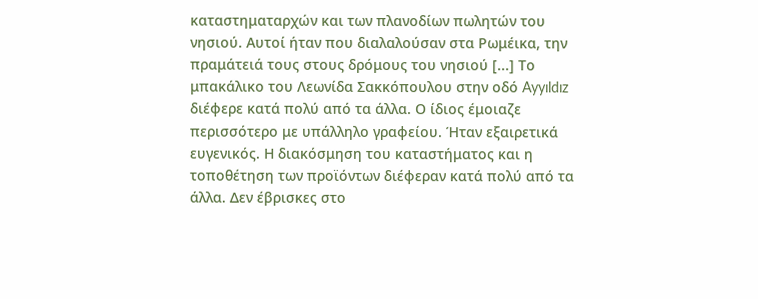καταστηματαρχών και των πλανοδίων πωλητών του νησιού. Αυτοί ήταν που διαλαλούσαν στα Ρωμέικα, την πραμάτειά τους στους δρόμους του νησιού [...] Το μπακάλικο του Λεωνίδα Σακκόπουλου στην οδό Ayyıldız διέφερε κατά πολύ από τα άλλα. Ο ίδιος έμοιαζε περισσότερο με υπάλληλο γραφείου. Ήταν εξαιρετικά ευγενικός. Η διακόσμηση του καταστήματος και η τοποθέτηση των προϊόντων διέφεραν κατά πολύ από τα άλλα. Δεν έβρισκες στο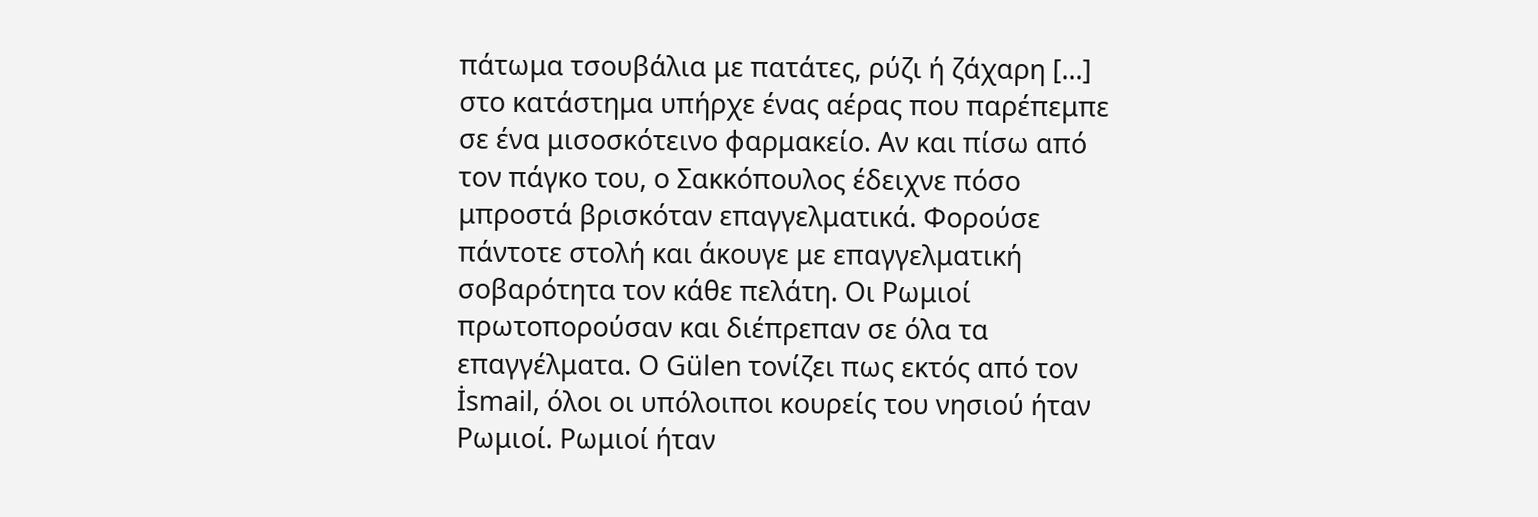πάτωμα τσουβάλια με πατάτες, ρύζι ή ζάχαρη [...] στο κατάστημα υπήρχε ένας αέρας που παρέπεμπε σε ένα μισοσκότεινο φαρμακείο. Αν και πίσω από τον πάγκο του, ο Σακκόπουλος έδειχνε πόσο μπροστά βρισκόταν επαγγελματικά. Φορούσε πάντοτε στολή και άκουγε με επαγγελματική σοβαρότητα τον κάθε πελάτη. Οι Ρωμιοί πρωτοπορούσαν και διέπρεπαν σε όλα τα  επαγγέλματα. Ο Gülen τονίζει πως εκτός από τον İsmail, όλοι οι υπόλοιποι κουρείς του νησιού ήταν Ρωμιοί. Ρωμιοί ήταν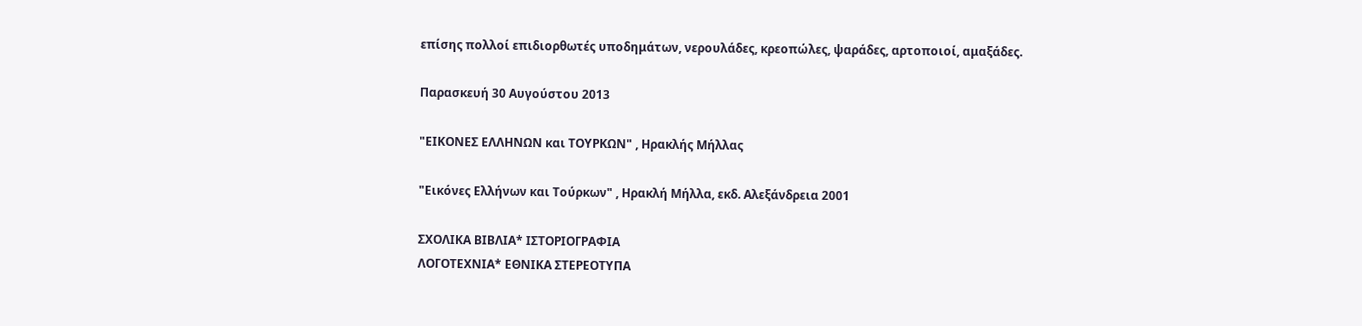επίσης πολλοί επιδιορθωτές υποδημάτων, νερουλάδες, κρεοπώλες, ψαράδες, αρτοποιοί, αμαξάδες.

Παρασκευή 30 Αυγούστου 2013

"ΕΙΚΟΝΕΣ ΕΛΛΗΝΩΝ και ΤΟΥΡΚΩΝ" , Ηρακλής Μήλλας

"Εικόνες Ελλήνων και Τούρκων" , Ηρακλή Μήλλα, εκδ. Αλεξάνδρεια 2001

ΣΧΟΛΙΚΑ ΒΙΒΛΙΑ* ΙΣΤΟΡΙΟΓΡΑΦΙΑ
ΛΟΓΟΤΕΧΝΙΑ* ΕΘΝΙΚΑ ΣΤΕΡΕΟΤΥΠΑ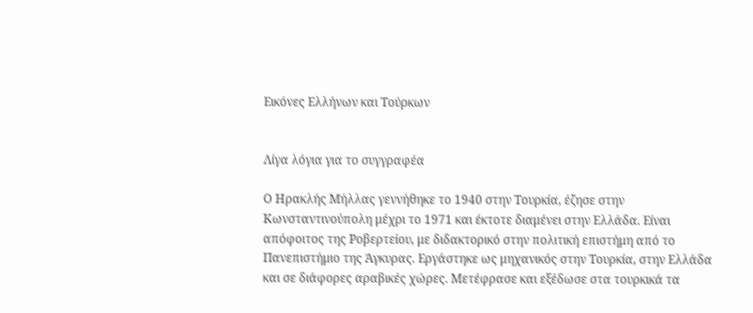Εικόνες Ελλήνων και Τούρκων


Λίγα λόγια για το συγγραφέα

Ο Ηρακλής Μήλλας γεννήθηκε το 1940 στην Τουρκία, έζησε στην Κωνσταντινούπολη μέχρι το 1971 και έκτοτε διαμένει στην Ελλάδα. Είναι απόφοιτος της Ροβερτείου, με διδακτορικό στην πολιτική επιστήμη από το Πανεπιστήμιο της Άγκυρας. Εργάστηκε ως μηχανικός στην Τουρκία, στην Ελλάδα και σε διάφορες αραβικές χώρες. Μετέφρασε και εξέδωσε στα τουρκικά τα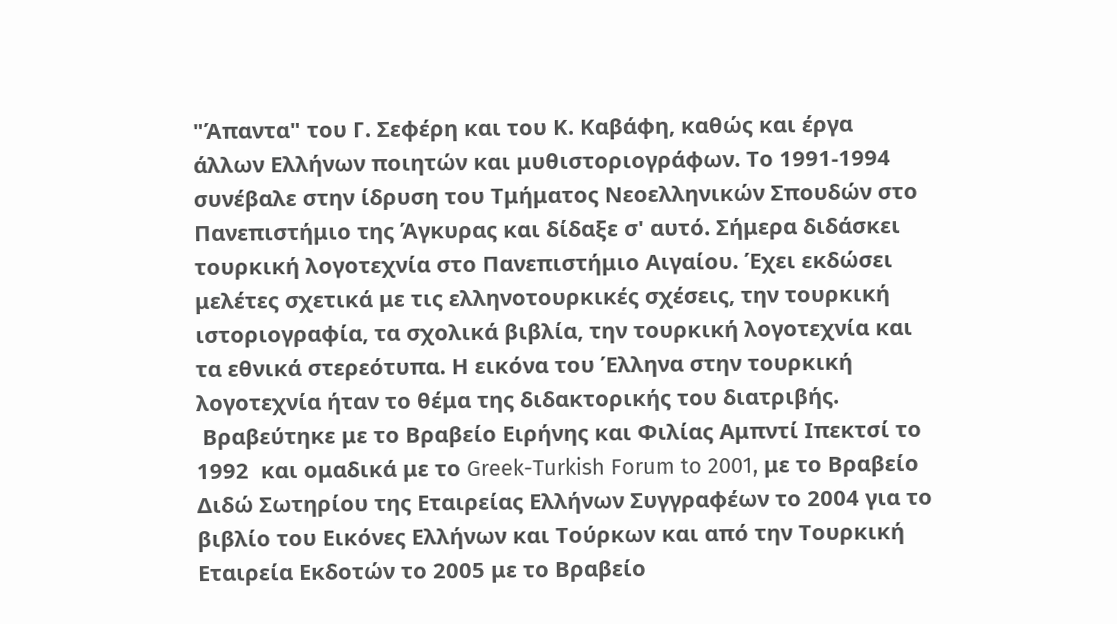"Άπαντα" του Γ. Σεφέρη και του Κ. Καβάφη, καθώς και έργα άλλων Ελλήνων ποιητών και μυθιστοριογράφων. Το 1991-1994 συνέβαλε στην ίδρυση του Τμήματος Νεοελληνικών Σπουδών στο Πανεπιστήμιο της Άγκυρας και δίδαξε σ' αυτό. Σήμερα διδάσκει τουρκική λογοτεχνία στο Πανεπιστήμιο Αιγαίου. Έχει εκδώσει μελέτες σχετικά με τις ελληνοτουρκικές σχέσεις, την τουρκική ιστοριογραφία, τα σχολικά βιβλία, την τουρκική λογοτεχνία και τα εθνικά στερεότυπα. Η εικόνα του Έλληνα στην τουρκική λογοτεχνία ήταν το θέμα της διδακτορικής του διατριβής.
 Βραβεύτηκε με το Βραβείο Ειρήνης και Φιλίας Αμπντί Ιπεκτσί το 1992  και ομαδικά με το Greek-Turkish Forum to 2001, με το Βραβείο Διδώ Σωτηρίου της Εταιρείας Ελλήνων Συγγραφέων το 2004 για το βιβλίο του Εικόνες Ελλήνων και Τούρκων και από την Τουρκική Εταιρεία Εκδοτών το 2005 με το Βραβείο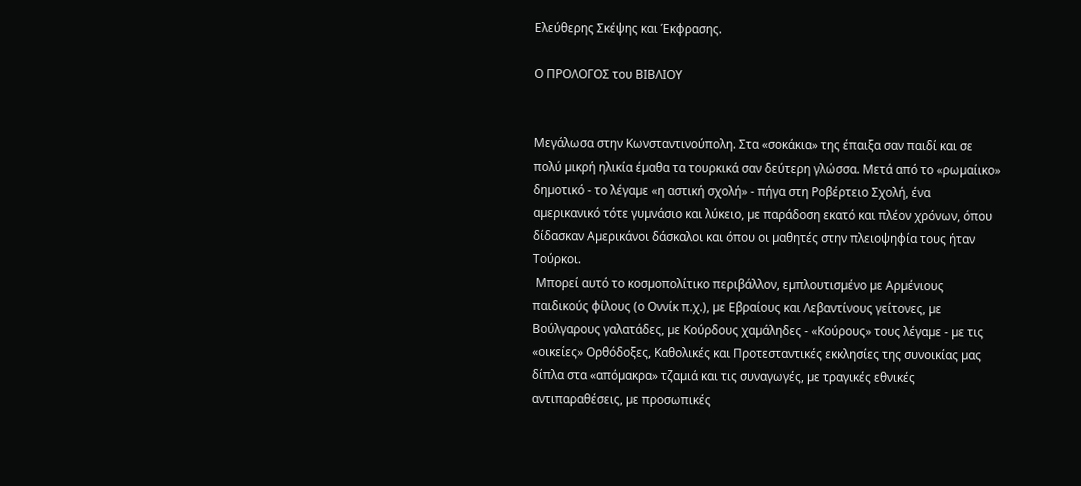Ελεύθερης Σκέψης και Έκφρασης.

Ο ΠΡΟΛΟΓΟΣ του ΒΙΒΛΙΟΥ


Μεγάλωσα στην Κωνσταντινούπολη. Στα «σοκάκια» της έπαιξα σαν παιδί και σε
πολύ µικρή ηλικία έµαθα τα τουρκικά σαν δεύτερη γλώσσα. Μετά από το «ρωµαίικο»
δηµοτικό - το λέγαµε «η αστική σχολή» - πήγα στη Ροβέρτειο Σχολή, ένα
αµερικανικό τότε γυµνάσιο και λύκειο, µε παράδοση εκατό και πλέον χρόνων, όπου
δίδασκαν Αµερικάνοι δάσκαλοι και όπου οι µαθητές στην πλειοψηφία τους ήταν
Τούρκοι.
 Μπορεί αυτό το κοσµοπολίτικο περιβάλλον, εµπλουτισµένο µε Αρµένιους
παιδικούς φίλους (ο Οννίκ π.χ.), µε Εβραίους και Λεβαντίνους γείτονες, µε
Βούλγαρους γαλατάδες, µε Κούρδους χαµάληδες - «Κούρους» τους λέγαµε - µε τις
«οικείες» Ορθόδοξες, Καθολικές και Προτεσταντικές εκκλησίες της συνοικίας µας
δίπλα στα «απόµακρα» τζαµιά και τις συναγωγές, µε τραγικές εθνικές
αντιπαραθέσεις, µε προσωπικές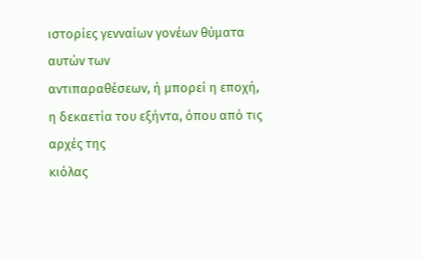ιστορίες γενναίων γονέων θύµατα αυτών των
αντιπαραθέσεων, ή µπορεί η εποχή, η δεκαετία του εξήντα, όπου από τις αρχές της
κιόλας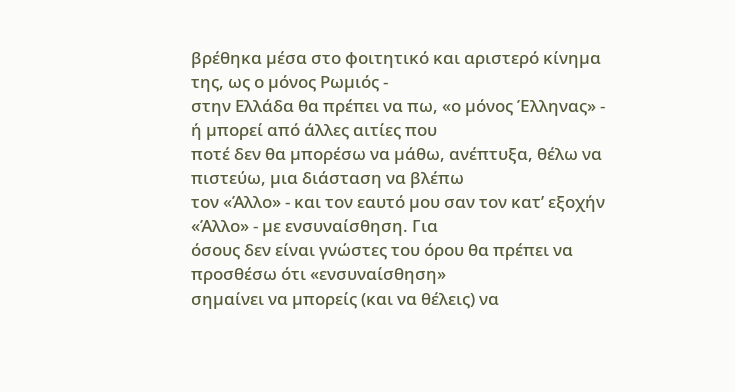βρέθηκα µέσα στο φοιτητικό και αριστερό κίνηµα της, ως ο µόνος Ρωµιός -
στην Ελλάδα θα πρέπει να πω, «ο µόνος Έλληνας» - ή µπορεί από άλλες αιτίες που
ποτέ δεν θα µπορέσω να µάθω, ανέπτυξα, θέλω να πιστεύω, µια διάσταση να βλέπω
τον «Άλλο» - και τον εαυτό µου σαν τον κατ’ εξοχήν «Άλλο» - µε ενσυναίσθηση. Για
όσους δεν είναι γνώστες του όρου θα πρέπει να προσθέσω ότι «ενσυναίσθηση»
σηµαίνει να µπορείς (και να θέλεις) να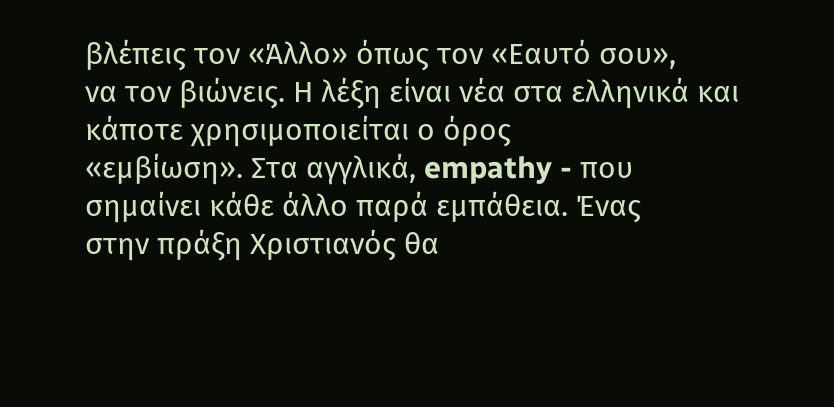βλέπεις τον «Άλλο» όπως τον «Εαυτό σου»,
να τον βιώνεις. Η λέξη είναι νέα στα ελληνικά και κάποτε χρησιµοποιείται ο όρος
«εµβίωση». Στα αγγλικά, empathy - που σηµαίνει κάθε άλλο παρά εµπάθεια. Ένας
στην πράξη Χριστιανός θα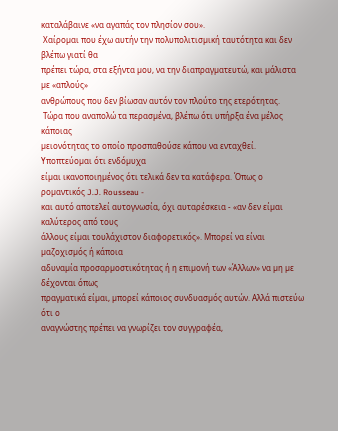καταλάβαινε «να αγαπάς τον πλησίον σου».
 Χαίροµαι που έχω αυτήν την πολυπολιτισµική ταυτότητα και δεν βλέπω γιατί θα
πρέπει τώρα, στα εξήντα µου, να την διαπραγµατευτώ, και µάλιστα µε «απλούς»
ανθρώπους που δεν βίωσαν αυτόν τον πλούτο της ετερότητας.
 Τώρα που αναπολώ τα περασµένα, βλέπω ότι υπήρξα ένα µέλος κάποιας
µειονότητας το οποίο προσπαθούσε κάπου να ενταχθεί. Υποπτεύοµαι ότι ενδόµυχα
είµαι ικανοποιηµένος ότι τελικά δεν τα κατάφερα. Όπως ο ροµαντικός J.J. Rousseau -
και αυτό αποτελεί αυτογνωσία, όχι αυταρέσκεια - «αν δεν είµαι καλύτερος από τους
άλλους είµαι τουλάχιστον διαφορετικός». Μπορεί να είναι µαζοχισµός ή κάποια
αδυναµία προσαρµοστικότητας ή η επιµονή των «Άλλων» να µη µε δέχονται όπως
πραγµατικά είµαι, µπορεί κάποιος συνδυασµός αυτών. Αλλά πιστεύω ότι ο
αναγνώστης πρέπει να γνωρίζει τον συγγραφέα,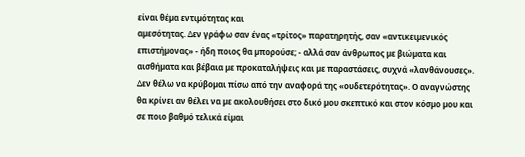είναι θέµα εντιµότητας και
αµεσότητας. ∆εν γράφω σαν ένας «τρίτος» παρατηρητής, σαν «αντικειµενικός
επιστήµονας» - ήδη ποιος θα µπορούσε; - αλλά σαν άνθρωπος µε βιώµατα και
αισθήµατα και βέβαια µε προκαταλήψεις και µε παραστάσεις, συχνά «λανθάνουσες».
∆εν θέλω να κρύβοµαι πίσω από την αναφορά της «ουδετερότητας». Ο αναγνώστης
θα κρίνει αν θέλει να µε ακολουθήσει στο δικό µου σκεπτικό και στον κόσµο µου και
σε ποιο βαθµό τελικά είµαι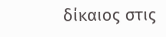δίκαιος στις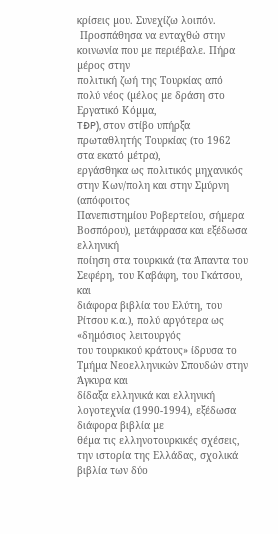κρίσεις µου. Συνεχίζω λοιπόν.
 Προσπάθησα να ενταχθώ στην κοινωνία που µε περιέβαλε. Πήρα µέρος στην
πολιτική ζωή της Τουρκίας από πολύ νέος (µέλος µε δράση στο Εργατικό Κόµµα,
TĐP), στον στίβο υπήρξα πρωταθλητής Τουρκίας (το 1962 στα εκατό µέτρα),
εργάσθηκα ως πολιτικός µηχανικός στην Κων/πολη και στην Σµύρνη (απόφοιτος
Πανεπιστηµίου Ροβερτείου, σήµερα Βοσπόρου), µετάφρασα και εξέδωσα ελληνική
ποίηση στα τουρκικά (τα Άπαντα του Σεφέρη, του Καβάφη, του Γκάτσου, και
διάφορα βιβλία του Ελύτη, του Ρίτσου κ.α.), πολύ αργότερα ως «δηµόσιος λειτουργός
του τουρκικού κράτους» ίδρυσα το Τµήµα Νεοελληνικών Σπουδών στην Άγκυρα και
δίδαξα ελληνικά και ελληνική λογοτεχνία (1990-1994), εξέδωσα διάφορα βιβλία µε
θέµα τις ελληνοτουρκικές σχέσεις, την ιστορία της Ελλάδας, σχολικά βιβλία των δύο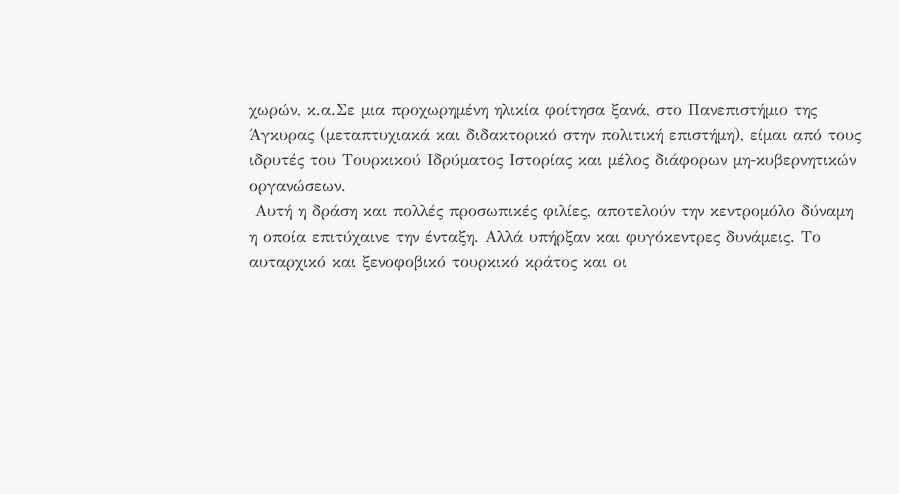χωρών, κ.α.Σε µια προχωρηµένη ηλικία φοίτησα ξανά, στο Πανεπιστήµιο της
Άγκυρας (µεταπτυχιακά και διδακτορικό στην πολιτική επιστήµη), είµαι από τους
ιδρυτές του Τουρκικού Ιδρύµατος Ιστορίας και µέλος διάφορων µη-κυβερνητικών
οργανώσεων.
 Αυτή η δράση και πολλές προσωπικές φιλίες, αποτελούν την κεντροµόλο δύναµη
η οποία επιτύχαινε την ένταξη. Αλλά υπήρξαν και φυγόκεντρες δυνάµεις. Το
αυταρχικό και ξενοφοβικό τουρκικό κράτος και οι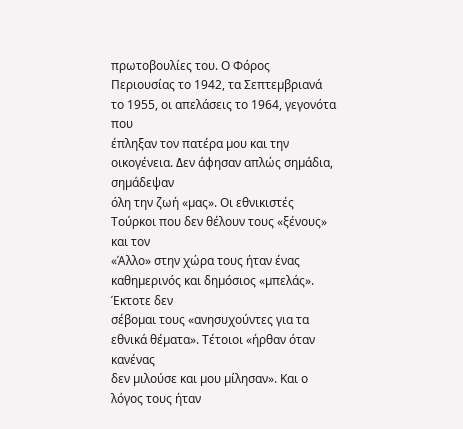πρωτοβουλίες του. Ο Φόρος
Περιουσίας το 1942, τα Σεπτεµβριανά το 1955, οι απελάσεις το 1964, γεγονότα που
έπληξαν τον πατέρα µου και την οικογένεια. ∆εν άφησαν απλώς σηµάδια, σηµάδεψαν
όλη την ζωή «µας». Οι εθνικιστές Τούρκοι που δεν θέλουν τους «ξένους» και τον
«Άλλο» στην χώρα τους ήταν ένας καθηµερινός και δηµόσιος «µπελάς». Έκτοτε δεν
σέβοµαι τους «ανησυχούντες για τα εθνικά θέµατα». Τέτοιοι «ήρθαν όταν κανένας
δεν µιλούσε και µου µίλησαν». Και ο λόγος τους ήταν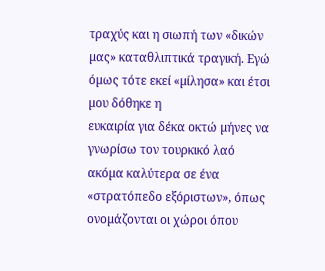τραχύς και η σιωπή των «δικών
µας» καταθλιπτικά τραγική. Εγώ όµως τότε εκεί «µίλησα» και έτσι µου δόθηκε η
ευκαιρία για δέκα οκτώ µήνες να γνωρίσω τον τουρκικό λαό ακόµα καλύτερα σε ένα
«στρατόπεδο εξόριστων», όπως ονοµάζονται οι χώροι όπου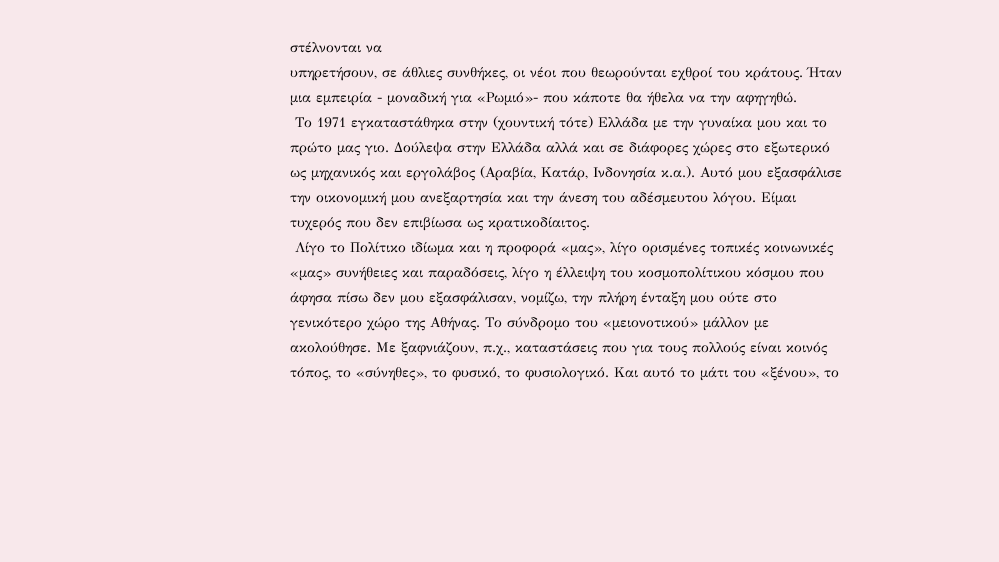στέλνονται να
υπηρετήσουν, σε άθλιες συνθήκες, οι νέοι που θεωρούνται εχθροί του κράτους. Ήταν
µια εµπειρία - µοναδική για «Ρωµιό»- που κάποτε θα ήθελα να την αφηγηθώ.
 Το 1971 εγκαταστάθηκα στην (χουντική τότε) Ελλάδα µε την γυναίκα µου και το
πρώτο µας γιο. ∆ούλεψα στην Ελλάδα αλλά και σε διάφορες χώρες στο εξωτερικό
ως µηχανικός και εργολάβος (Αραβία, Κατάρ, Ινδονησία κ.α.). Αυτό µου εξασφάλισε
την οικονοµική µου ανεξαρτησία και την άνεση του αδέσµευτου λόγου. Είµαι
τυχερός που δεν επιβίωσα ως κρατικοδίαιτος.
 Λίγο το Πολίτικο ιδίωµα και η προφορά «µας», λίγο ορισµένες τοπικές κοινωνικές
«µας» συνήθειες και παραδόσεις, λίγο η έλλειψη του κοσµοπολίτικου κόσµου που
άφησα πίσω δεν µου εξασφάλισαν, νοµίζω, την πλήρη ένταξη µου ούτε στο
γενικότερο χώρο της Αθήνας. Το σύνδροµο του «µειονοτικού» µάλλον µε
ακολούθησε. Με ξαφνιάζουν, π.χ., καταστάσεις που για τους πολλούς είναι κοινός
τόπος, το «σύνηθες», το φυσικό, το φυσιολογικό. Και αυτό το µάτι του «ξένου», το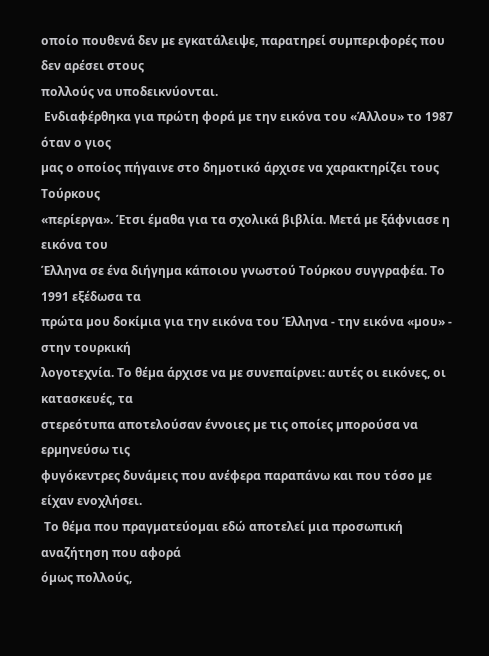οποίο πουθενά δεν µε εγκατάλειψε, παρατηρεί συµπεριφορές που δεν αρέσει στους
πολλούς να υποδεικνύονται.
 Ενδιαφέρθηκα για πρώτη φορά µε την εικόνα του «Άλλου» το 1987 όταν ο γιος
µας ο οποίος πήγαινε στο δηµοτικό άρχισε να χαρακτηρίζει τους Τούρκους
«περίεργα». Έτσι έµαθα για τα σχολικά βιβλία. Μετά µε ξάφνιασε η εικόνα του
Έλληνα σε ένα διήγηµα κάποιου γνωστού Τούρκου συγγραφέα. Το 1991 εξέδωσα τα
πρώτα µου δοκίµια για την εικόνα του Έλληνα - την εικόνα «µου» - στην τουρκική
λογοτεχνία. Το θέµα άρχισε να µε συνεπαίρνει: αυτές οι εικόνες, οι κατασκευές, τα
στερεότυπα αποτελούσαν έννοιες µε τις οποίες µπορούσα να ερµηνεύσω τις
φυγόκεντρες δυνάµεις που ανέφερα παραπάνω και που τόσο µε είχαν ενοχλήσει.
 Το θέµα που πραγµατεύοµαι εδώ αποτελεί µια προσωπική αναζήτηση που αφορά
όµως πολλούς,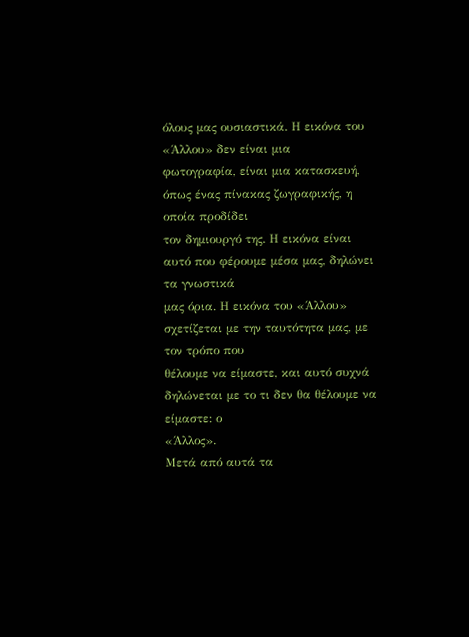όλους µας ουσιαστικά. Η εικόνα του «Άλλου» δεν είναι µια
φωτογραφία, είναι µια κατασκευή, όπως ένας πίνακας ζωγραφικής, η οποία προδίδει
τον δηµιουργό της. Η εικόνα είναι αυτό που φέρουµε µέσα µας, δηλώνει τα γνωστικά
µας όρια. Η εικόνα του «Άλλου» σχετίζεται µε την ταυτότητα µας, µε τον τρόπο που
θέλουµε να είµαστε, και αυτό συχνά δηλώνεται µε το τι δεν θα θέλουµε να είµαστε: ο
«Άλλος».
Μετά από αυτά τα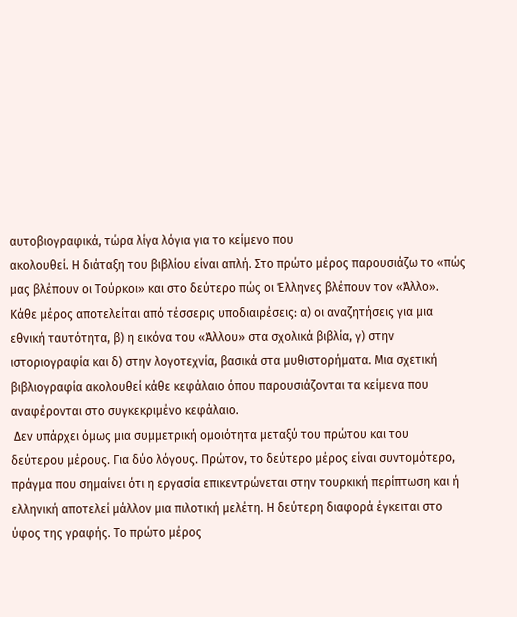αυτοβιογραφικά, τώρα λίγα λόγια για το κείµενο που
ακολουθεί. Η διάταξη του βιβλίου είναι απλή. Στο πρώτο µέρος παρουσιάζω το «πώς
µας βλέπουν οι Τούρκοι» και στο δεύτερο πώς οι Έλληνες βλέπουν τον «Άλλο».
Κάθε µέρος αποτελείται από τέσσερις υποδιαιρέσεις: α) οι αναζητήσεις για µια
εθνική ταυτότητα, β) η εικόνα του «Άλλου» στα σχολικά βιβλία, γ) στην
ιστοριογραφία και δ) στην λογοτεχνία, βασικά στα µυθιστορήµατα. Μια σχετική
βιβλιογραφία ακολουθεί κάθε κεφάλαιο όπου παρουσιάζονται τα κείµενα που
αναφέρονται στο συγκεκριµένο κεφάλαιο.
 ∆εν υπάρχει όµως µια συµµετρική οµοιότητα µεταξύ του πρώτου και του
δεύτερου µέρους. Για δύο λόγους. Πρώτον, το δεύτερο µέρος είναι συντοµότερο,
πράγµα που σηµαίνει ότι η εργασία επικεντρώνεται στην τουρκική περίπτωση και ή
ελληνική αποτελεί µάλλον µια πιλοτική µελέτη. Η δεύτερη διαφορά έγκειται στο
ύφος της γραφής. Το πρώτο µέρος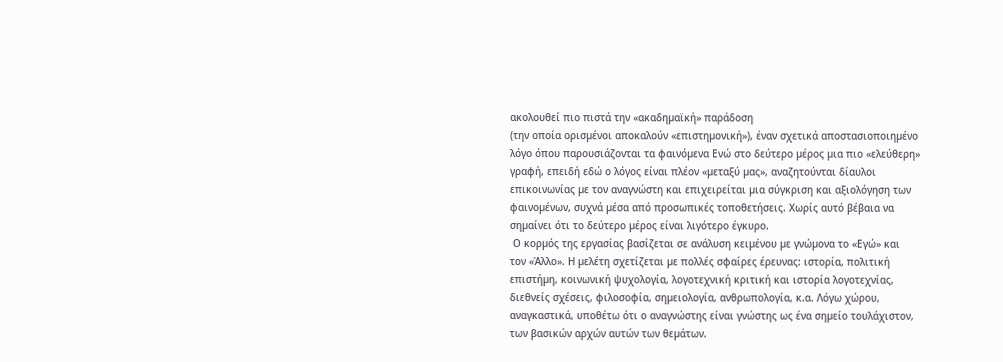ακολουθεί πιο πιστά την «ακαδηµαϊκή» παράδοση
(την οποία ορισµένοι αποκαλούν «επιστηµονική»), έναν σχετικά αποστασιοποιηµένο
λόγο όπου παρουσιάζονται τα φαινόµενα Ενώ στο δεύτερο µέρος µια πιο «ελεύθερη»
γραφή, επειδή εδώ ο λόγος είναι πλέον «µεταξύ µας», αναζητούνται δίαυλοι
επικοινωνίας µε τον αναγνώστη και επιχειρείται µια σύγκριση και αξιολόγηση των
φαινοµένων, συχνά µέσα από προσωπικές τοποθετήσεις. Χωρίς αυτό βέβαια να
σηµαίνει ότι το δεύτερο µέρος είναι λιγότερο έγκυρο.
 Ο κορµός της εργασίας βασίζεται σε ανάλυση κειµένου µε γνώµονα το «Εγώ» και
τον «Άλλο». Η µελέτη σχετίζεται µε πολλές σφαίρες έρευνας: ιστορία, πολιτική
επιστήµη, κοινωνική ψυχολογία, λογοτεχνική κριτική και ιστορία λογοτεχνίας,
διεθνείς σχέσεις, φιλοσοφία, σηµειολογία, ανθρωπολογία, κ.α. Λόγω χώρου,
αναγκαστικά, υποθέτω ότι ο αναγνώστης είναι γνώστης ως ένα σηµείο τουλάχιστον,
των βασικών αρχών αυτών των θεµάτων.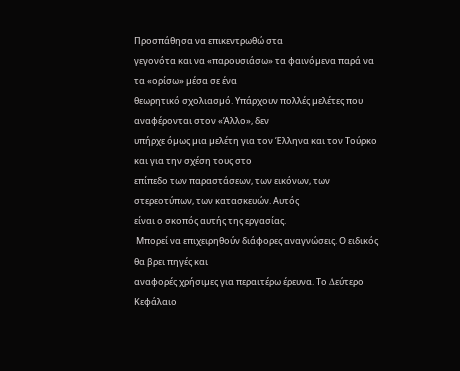Προσπάθησα να επικεντρωθώ στα
γεγονότα και να «παρουσιάσω» τα φαινόµενα παρά να τα «ορίσω» µέσα σε ένα
θεωρητικό σχολιασµό. Υπάρχουν πολλές µελέτες που αναφέρονται στον «Άλλο», δεν
υπήρχε όµως µια µελέτη για τον Έλληνα και τον Τούρκο και για την σχέση τους στο
επίπεδο των παραστάσεων, των εικόνων, των στερεοτύπων, των κατασκευών. Αυτός
είναι ο σκοπός αυτής της εργασίας.
 Μπορεί να επιχειρηθούν διάφορες αναγνώσεις. Ο ειδικός θα βρει πηγές και
αναφορές χρήσιµες για περαιτέρω έρευνα. Το ∆εύτερο Κεφάλαιο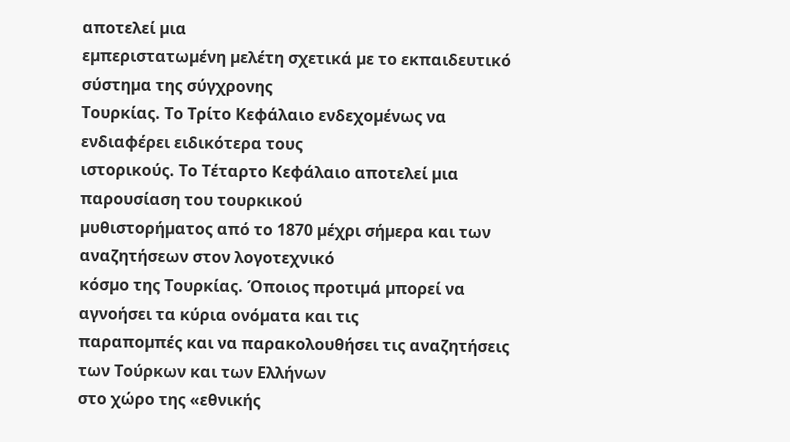αποτελεί µια
εµπεριστατωµένη µελέτη σχετικά µε το εκπαιδευτικό σύστηµα της σύγχρονης
Τουρκίας. Το Τρίτο Κεφάλαιο ενδεχοµένως να ενδιαφέρει ειδικότερα τους
ιστορικούς. Το Τέταρτο Κεφάλαιο αποτελεί µια παρουσίαση του τουρκικού
µυθιστορήµατος από το 1870 µέχρι σήµερα και των αναζητήσεων στον λογοτεχνικό
κόσµο της Τουρκίας. Όποιος προτιµά µπορεί να αγνοήσει τα κύρια ονόµατα και τις
παραποµπές και να παρακολουθήσει τις αναζητήσεις των Τούρκων και των Ελλήνων
στο χώρο της «εθνικής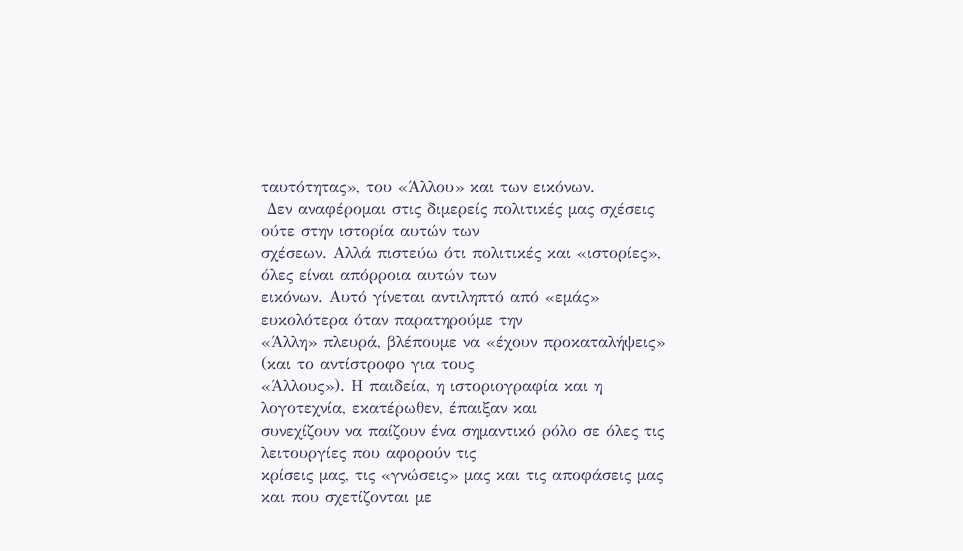ταυτότητας», του «Άλλου» και των εικόνων.
 ∆εν αναφέροµαι στις διµερείς πολιτικές µας σχέσεις ούτε στην ιστορία αυτών των
σχέσεων. Αλλά πιστεύω ότι πολιτικές και «ιστορίες», όλες είναι απόρροια αυτών των
εικόνων. Αυτό γίνεται αντιληπτό από «εµάς» ευκολότερα όταν παρατηρούµε την
«Άλλη» πλευρά, βλέπουµε να «έχουν προκαταλήψεις» (και το αντίστροφο για τους
«Άλλους»). Η παιδεία, η ιστοριογραφία και η λογοτεχνία, εκατέρωθεν, έπαιξαν και
συνεχίζουν να παίζουν ένα σηµαντικό ρόλο σε όλες τις λειτουργίες που αφορούν τις
κρίσεις µας, τις «γνώσεις» µας και τις αποφάσεις µας και που σχετίζονται µε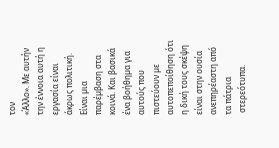τον
«Άλλο». Με αυτήν την έννοια αυτή η εργασία είναι άκρως πολιτική. Είναι µια
παρέµβαση στα κοινά. Και βασικά ένα βοήθηµα για αυτούς που πιστεύουν µε
αυτοπεποίθηση ότι η δική τους σκέψη είναι στην ουσία ανεπηρέαστη από τα πάτρια
 στερεότυπα.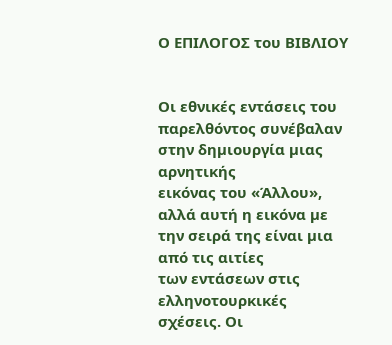Ο ΕΠΙΛΟΓΟΣ του ΒΙΒΛΙΟΥ


Οι εθνικές εντάσεις του παρελθόντος συνέβαλαν στην δηµιουργία µιας αρνητικής
εικόνας του «Άλλου», αλλά αυτή η εικόνα µε την σειρά της είναι µια από τις αιτίες
των εντάσεων στις ελληνοτουρκικές σχέσεις. Οι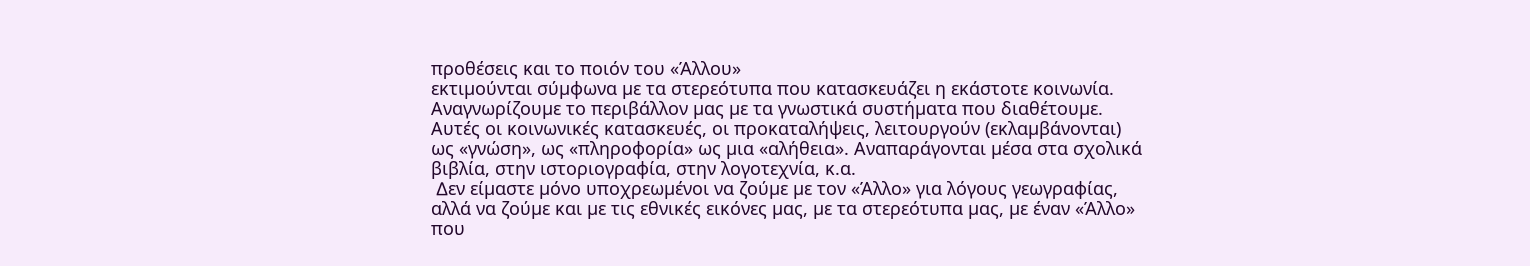προθέσεις και το ποιόν του «Άλλου»
εκτιµούνται σύµφωνα µε τα στερεότυπα που κατασκευάζει η εκάστοτε κοινωνία.
Αναγνωρίζουµε το περιβάλλον µας µε τα γνωστικά συστήµατα που διαθέτουµε.
Αυτές οι κοινωνικές κατασκευές, οι προκαταλήψεις, λειτουργούν (εκλαµβάνονται)
ως «γνώση», ως «πληροφορία» ως µια «αλήθεια». Αναπαράγονται µέσα στα σχολικά
βιβλία, στην ιστοριογραφία, στην λογοτεχνία, κ.α.
 ∆εν είµαστε µόνο υποχρεωµένοι να ζούµε µε τον «Άλλο» για λόγους γεωγραφίας,
αλλά να ζούµε και µε τις εθνικές εικόνες µας, µε τα στερεότυπα µας, µε έναν «Άλλο»
που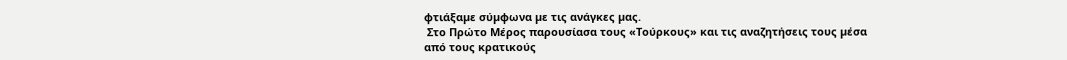φτιάξαµε σύµφωνα µε τις ανάγκες µας.
 Στο Πρώτο Μέρος παρουσίασα τους «Τούρκους» και τις αναζητήσεις τους µέσα
από τους κρατικούς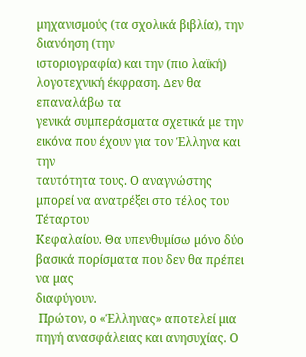µηχανισµούς (τα σχολικά βιβλία), την διανόηση (την
ιστοριογραφία) και την (πιο λαϊκή) λογοτεχνική έκφραση. ∆εν θα επαναλάβω τα
γενικά συµπεράσµατα σχετικά µε την εικόνα που έχουν για τον Έλληνα και την
ταυτότητα τους. Ο αναγνώστης µπορεί να ανατρέξει στο τέλος του Τέταρτου
Κεφαλαίου. Θα υπενθυµίσω µόνο δύο βασικά πορίσµατα που δεν θα πρέπει να µας
διαφύγουν.
 Πρώτον, ο «Έλληνας» αποτελεί µια πηγή ανασφάλειας και ανησυχίας. Ο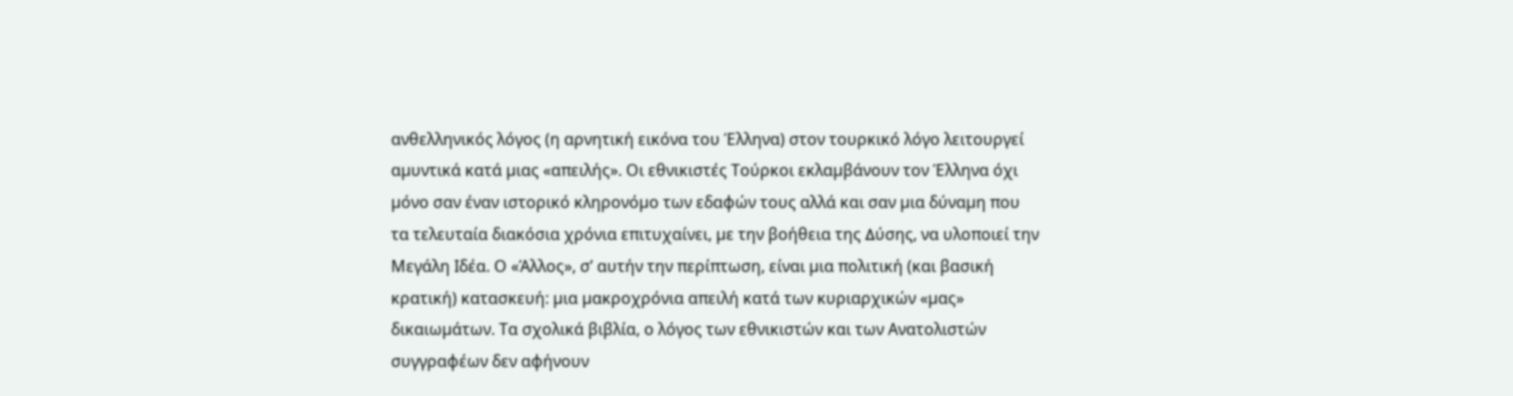ανθελληνικός λόγος (η αρνητική εικόνα του Έλληνα) στον τουρκικό λόγο λειτουργεί
αµυντικά κατά µιας «απειλής». Οι εθνικιστές Τούρκοι εκλαµβάνουν τον Έλληνα όχι
µόνο σαν έναν ιστορικό κληρονόµο των εδαφών τους αλλά και σαν µια δύναµη που
τα τελευταία διακόσια χρόνια επιτυχαίνει, µε την βοήθεια της ∆ύσης, να υλοποιεί την
Μεγάλη Ιδέα. Ο «Άλλος», σ’ αυτήν την περίπτωση, είναι µια πολιτική (και βασική
κρατική) κατασκευή: µια µακροχρόνια απειλή κατά των κυριαρχικών «µας»
δικαιωµάτων. Τα σχολικά βιβλία, ο λόγος των εθνικιστών και των Ανατολιστών
συγγραφέων δεν αφήνουν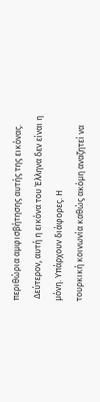περιθώρια αµφισβήτησης αυτής της εικόνας.
 ∆εύτερον, αυτή η εικόνα του Έλληνα δεν είναι η µόνη. Υπάρχουν διάφορες. Η
τουρκική κοινωνία καθώς ακόµη αναζητεί να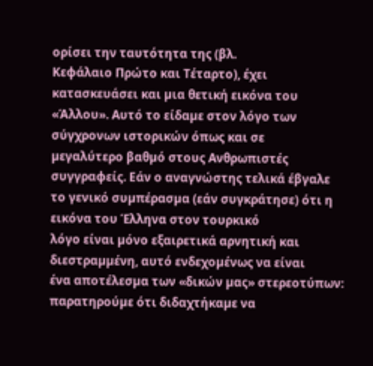ορίσει την ταυτότητα της (βλ.
Κεφάλαιο Πρώτο και Τέταρτο), έχει κατασκευάσει και µια θετική εικόνα του
«Άλλου». Αυτό το είδαµε στον λόγο των σύγχρονων ιστορικών όπως και σε
µεγαλύτερο βαθµό στους Ανθρωπιστές συγγραφείς. Εάν ο αναγνώστης τελικά έβγαλε
το γενικό συµπέρασµα (εάν συγκράτησε) ότι η εικόνα του Έλληνα στον τουρκικό
λόγο είναι µόνο εξαιρετικά αρνητική και διεστραµµένη, αυτό ενδεχοµένως να είναι
ένα αποτέλεσµα των «δικών µας» στερεοτύπων: παρατηρούµε ότι διδαχτήκαµε να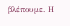βλέπουµε. Η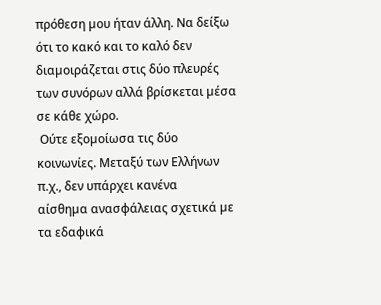πρόθεση µου ήταν άλλη. Να δείξω ότι το κακό και το καλό δεν
διαµοιράζεται στις δύο πλευρές των συνόρων αλλά βρίσκεται µέσα σε κάθε χώρο.
 Ούτε εξοµοίωσα τις δύο κοινωνίες. Μεταξύ των Ελλήνων π.χ., δεν υπάρχει κανένα
αίσθηµα ανασφάλειας σχετικά µε τα εδαφικά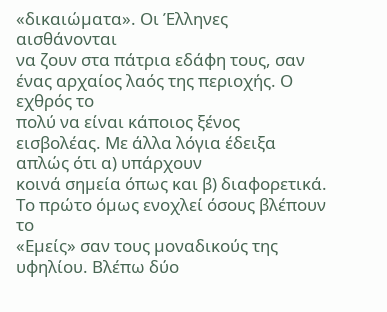«δικαιώµατα». Οι Έλληνες αισθάνονται
να ζουν στα πάτρια εδάφη τους, σαν ένας αρχαίος λαός της περιοχής. Ο εχθρός το
πολύ να είναι κάποιος ξένος εισβολέας. Με άλλα λόγια έδειξα απλώς ότι α) υπάρχουν
κοινά σηµεία όπως και β) διαφορετικά. Το πρώτο όµως ενοχλεί όσους βλέπουν το
«Εµείς» σαν τους µοναδικούς της υφηλίου. Βλέπω δύο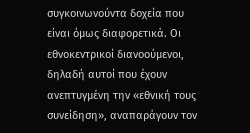συγκοινωνούντα δοχεία που
είναι όµως διαφορετικά. Οι εθνοκεντρικοί διανοούµενοι, δηλαδή αυτοί που έχουν
ανεπτυγµένη την «εθνική τους συνείδηση», αναπαράγουν τον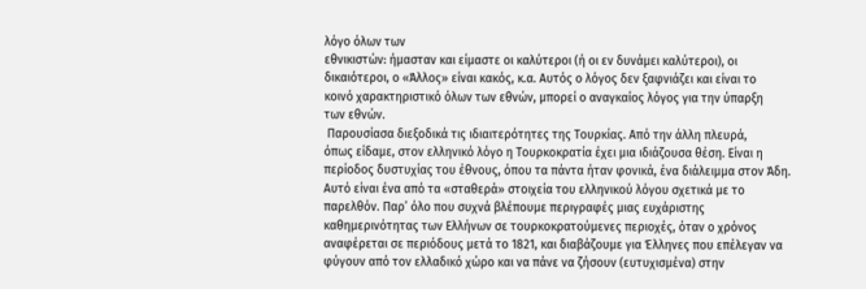λόγο όλων των
εθνικιστών: ήµασταν και είµαστε οι καλύτεροι (ή οι εν δυνάµει καλύτεροι), οι
δικαιότεροι, ο «Άλλος» είναι κακός, κ.α. Αυτός ο λόγος δεν ξαφνιάζει και είναι το
κοινό χαρακτηριστικό όλων των εθνών, µπορεί ο αναγκαίος λόγος για την ύπαρξη
των εθνών.
 Παρουσίασα διεξοδικά τις ιδιαιτερότητες της Τουρκίας. Από την άλλη πλευρά,
όπως είδαµε, στον ελληνικό λόγο η Τουρκοκρατία έχει µια ιδιάζουσα θέση. Είναι η
περίοδος δυστυχίας του έθνους, όπου τα πάντα ήταν φονικά, ένα διάλειµµα στον Άδη.
Αυτό είναι ένα από τα «σταθερά» στοιχεία του ελληνικού λόγου σχετικά µε το
παρελθόν. Παρ’ όλο που συχνά βλέπουµε περιγραφές µιας ευχάριστης
καθηµερινότητας των Ελλήνων σε τουρκοκρατούµενες περιοχές, όταν ο χρόνος
αναφέρεται σε περιόδους µετά το 1821, και διαβάζουµε για Έλληνες που επέλεγαν να
φύγουν από τον ελλαδικό χώρο και να πάνε να ζήσουν (ευτυχισµένα) στην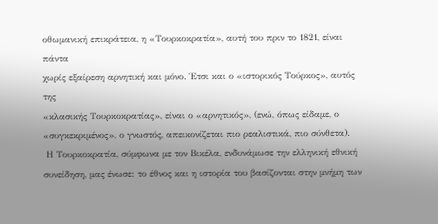οθωµανική επικράτεια, η «Τουρκοκρατία», αυτή του πριν το 1821, είναι πάντα
χωρίς εξαίρεση αρνητική και µόνο. Έτσι και ο «ιστορικός Τούρκος», αυτός της
«κλασικής Τουρκοκρατίας», είναι ο «αρνητικός», (ενώ, όπως είδαµε, ο
«συγκεκριµένος», ο γνωστός, απεικονίζεται πιο ρεαλιστικά, πιο σύνθετα).
 Η Τουρκοκρατία, σύµφωνα µε τον Βικέλα, ενδυνάµωσε την ελληνική εθνική
συνείδηση, µας ένωσε: το έθνος και η ιστορία του βασίζονται στην µνήµη των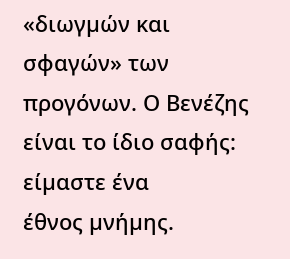«διωγµών και σφαγών» των προγόνων. Ο Βενέζης είναι το ίδιο σαφής: είµαστε ένα
έθνος µνήµης.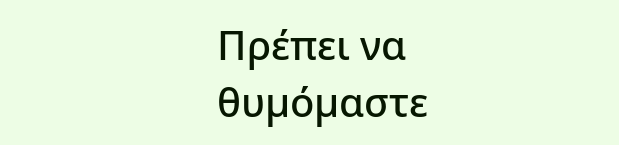Πρέπει να θυµόµαστε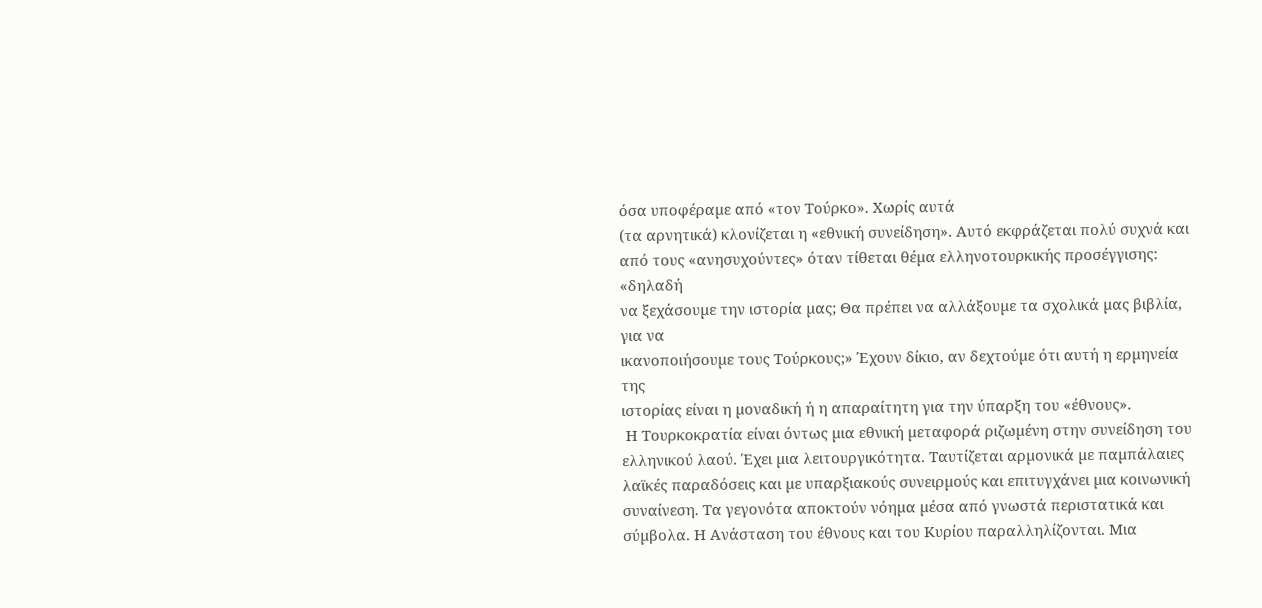όσα υποφέραµε από «τον Τούρκο». Χωρίς αυτά
(τα αρνητικά) κλονίζεται η «εθνική συνείδηση». Αυτό εκφράζεται πολύ συχνά και
από τους «ανησυχούντες» όταν τίθεται θέµα ελληνοτουρκικής προσέγγισης: «δηλαδή
να ξεχάσουµε την ιστορία µας; Θα πρέπει να αλλάξουµε τα σχολικά µας βιβλία, για να
ικανοποιήσουµε τους Τούρκους;» Έχουν δίκιο, αν δεχτούµε ότι αυτή η ερµηνεία της
ιστορίας είναι η µοναδική ή η απαραίτητη για την ύπαρξη του «έθνους».
 Η Τουρκοκρατία είναι όντως µια εθνική µεταφορά ριζωµένη στην συνείδηση του
ελληνικού λαού. Έχει µια λειτουργικότητα. Ταυτίζεται αρµονικά µε παµπάλαιες
λαϊκές παραδόσεις και µε υπαρξιακούς συνειρµούς και επιτυγχάνει µια κοινωνική
συναίνεση. Τα γεγονότα αποκτούν νόηµα µέσα από γνωστά περιστατικά και
σύµβολα. Η Ανάσταση του έθνους και του Κυρίου παραλληλίζονται. Μια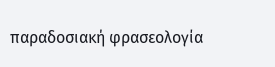παραδοσιακή φρασεολογία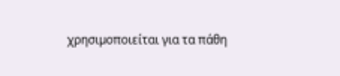χρησιµοποιείται για τα πάθη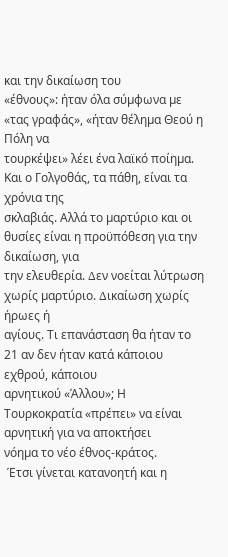και την δικαίωση του
«έθνους»: ήταν όλα σύµφωνα µε «τας γραφάς», «ήταν θέληµα Θεού η Πόλη να
τουρκέψει» λέει ένα λαϊκό ποίηµα. Και ο Γολγοθάς, τα πάθη, είναι τα χρόνια της
σκλαβιάς. Αλλά το µαρτύριο και οι θυσίες είναι η προϋπόθεση για την δικαίωση, για
την ελευθερία. ∆εν νοείται λύτρωση χωρίς µαρτύριο. ∆ικαίωση χωρίς ήρωες ή
αγίους. Τι επανάσταση θα ήταν το 21 αν δεν ήταν κατά κάποιου εχθρού, κάποιου
αρνητικού «Άλλου»; Η Τουρκοκρατία «πρέπει» να είναι αρνητική για να αποκτήσει
νόηµα το νέο έθνος-κράτος.
 Έτσι γίνεται κατανοητή και η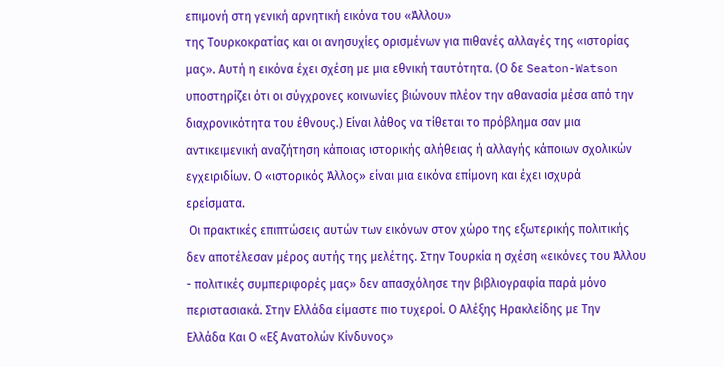επιµονή στη γενική αρνητική εικόνα του «Άλλου»
της Τουρκοκρατίας και οι ανησυχίες ορισµένων για πιθανές αλλαγές της «ιστορίας
µας». Αυτή η εικόνα έχει σχέση µε µια εθνική ταυτότητα. (Ο δε Seaton-Watson
υποστηρίζει ότι οι σύγχρονες κοινωνίες βιώνουν πλέον την αθανασία µέσα από την
διαχρονικότητα του έθνους.) Είναι λάθος να τίθεται το πρόβληµα σαν µια
αντικειµενική αναζήτηση κάποιας ιστορικής αλήθειας ή αλλαγής κάποιων σχολικών
εγχειριδίων. Ο «ιστορικός Άλλος» είναι µια εικόνα επίµονη και έχει ισχυρά
ερείσµατα.
 Οι πρακτικές επιπτώσεις αυτών των εικόνων στον χώρο της εξωτερικής πολιτικής
δεν αποτέλεσαν µέρος αυτής της µελέτης. Στην Τουρκία η σχέση «εικόνες του Άλλου
- πολιτικές συµπεριφορές µας» δεν απασχόλησε την βιβλιογραφία παρά µόνο
περιστασιακά. Στην Ελλάδα είµαστε πιο τυχεροί. Ο Αλέξης Ηρακλείδης µε Την
Ελλάδα Και Ο «Εξ Ανατολών Κίνδυνος»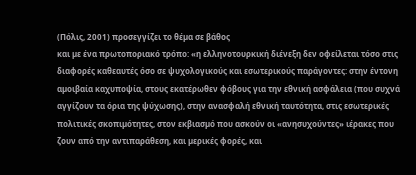(Πόλις, 2001) προσεγγίζει το θέµα σε βάθος
και µε ένα πρωτοποριακό τρόπο: «η ελληνοτουρκική διένεξη δεν οφείλεται τόσο στις
διαφορές καθεαυτές όσο σε ψυχολογικούς και εσωτερικούς παράγοντες: στην έντονη
αµοιβαία καχυποψία, στους εκατέρωθεν φόβους για την εθνική ασφάλεια (που συχνά
αγγίζουν τα όρια της ψύχωσης), στην ανασφαλή εθνική ταυτότητα, στις εσωτερικές
πολιτικές σκοπιµότητες, στον εκβιασµό που ασκούν οι «ανησυχούντες» ιέρακες που
ζουν από την αντιπαράθεση, και µερικές φορές, και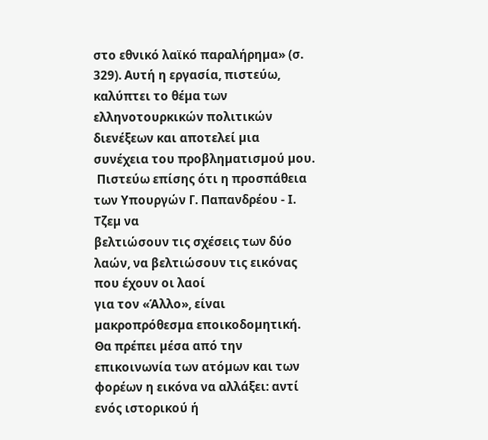στο εθνικό λαϊκό παραλήρηµα» (σ.
329). Αυτή η εργασία, πιστεύω, καλύπτει το θέµα των ελληνοτουρκικών πολιτικών
διενέξεων και αποτελεί µια συνέχεια του προβληµατισµού µου.
 Πιστεύω επίσης ότι η προσπάθεια των Υπουργών Γ. Παπανδρέου - Ι. Τζεµ να
βελτιώσουν τις σχέσεις των δύο λαών, να βελτιώσουν τις εικόνας που έχουν οι λαοί
για τον «Άλλο», είναι µακροπρόθεσµα εποικοδοµητική. Θα πρέπει µέσα από την
επικοινωνία των ατόµων και των φορέων η εικόνα να αλλάξει: αντί ενός ιστορικού ή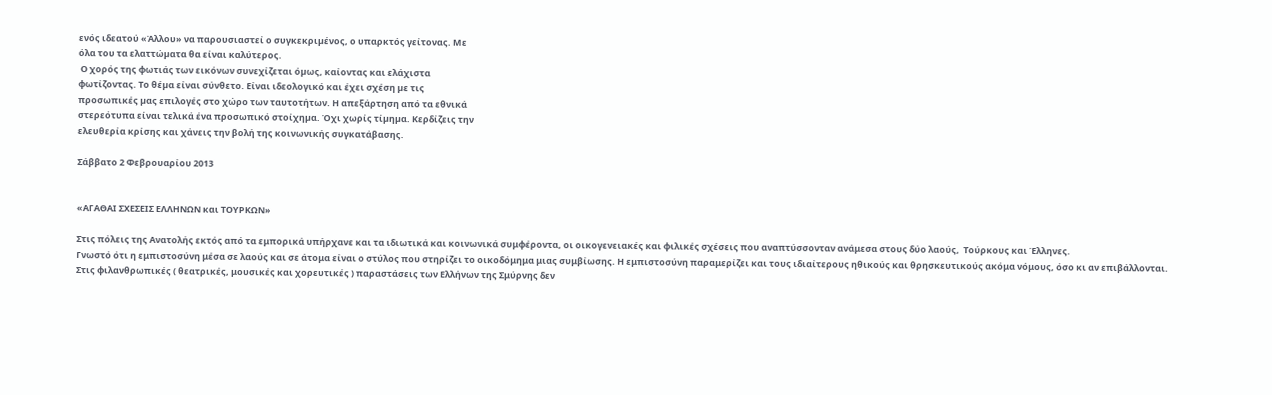ενός ιδεατού «Άλλου» να παρουσιαστεί ο συγκεκριµένος, ο υπαρκτός γείτονας. Με
όλα του τα ελαττώµατα θα είναι καλύτερος.
 Ο χορός της φωτιάς των εικόνων συνεχίζεται όµως, καίοντας και ελάχιστα
φωτίζοντας. Το θέµα είναι σύνθετο. Είναι ιδεολογικό και έχει σχέση µε τις
προσωπικές µας επιλογές στο χώρο των ταυτοτήτων. Η απεξάρτηση από τα εθνικά
στερεότυπα είναι τελικά ένα προσωπικό στοίχηµα. Όχι χωρίς τίµηµα. Κερδίζεις την
ελευθερία κρίσης και χάνεις την βολή της κοινωνικής συγκατάβασης.

Σάββατο 2 Φεβρουαρίου 2013


«ΑΓΑΘΑΙ ΣΧΕΣΕΙΣ ΕΛΛΗΝΩΝ και ΤΟΥΡΚΩΝ»

Στις πόλεις της Ανατολής εκτός από τα εμπορικά υπήρχανε και τα ιδιωτικά και κοινωνικά συμφέροντα, οι οικογενειακές και φιλικές σχέσεις που αναπτύσσονταν ανάμεσα στους δύο λαούς,  Τούρκους και Έλληνες.
Γνωστό ότι η εμπιστοσύνη μέσα σε λαούς και σε άτομα είναι ο στύλος που στηρίζει το οικοδόμημα μιας συμβίωσης. Η εμπιστοσύνη παραμερίζει και τους ιδιαίτερους ηθικούς και θρησκευτικούς ακόμα νόμους, όσο κι αν επιβάλλονται.
Στις φιλανθρωπικές ( θεατρικές, μουσικές και χορευτικές ) παραστάσεις των Ελλήνων της Σμύρνης δεν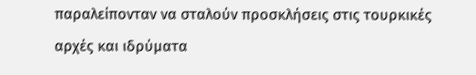παραλείπονταν να σταλούν προσκλήσεις στις τουρκικές αρχές και ιδρύματα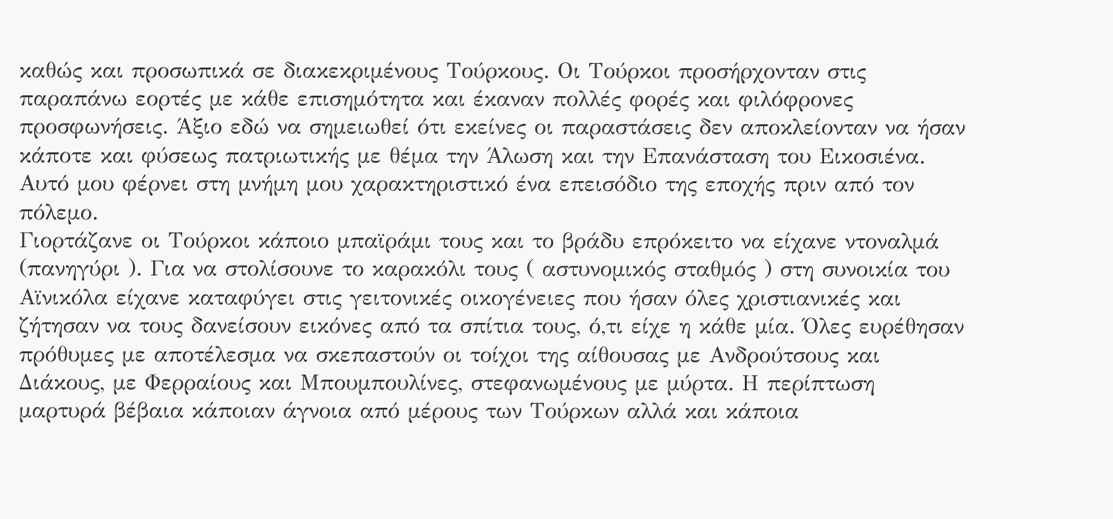καθώς και προσωπικά σε διακεκριμένους Τούρκους. Οι Τούρκοι προσήρχονταν στις παραπάνω εορτές με κάθε επισημότητα και έκαναν πολλές φορές και φιλόφρονες προσφωνήσεις. Άξιο εδώ να σημειωθεί ότι εκείνες οι παραστάσεις δεν αποκλείονταν να ήσαν κάποτε και φύσεως πατριωτικής με θέμα την Άλωση και την Επανάσταση του Εικοσιένα. Αυτό μου φέρνει στη μνήμη μου χαρακτηριστικό ένα επεισόδιο της εποχής πριν από τον πόλεμο.
Γιορτάζανε οι Τούρκοι κάποιο μπαϊράμι τους και το βράδυ επρόκειτο να είχανε ντοναλμά (πανηγύρι ). Για να στολίσουνε το καρακόλι τους ( αστυνομικός σταθμός ) στη συνοικία του Αϊνικόλα είχανε καταφύγει στις γειτονικές οικογένειες που ήσαν όλες χριστιανικές και ζήτησαν να τους δανείσουν εικόνες από τα σπίτια τους, ό,τι είχε η κάθε μία. Όλες ευρέθησαν πρόθυμες με αποτέλεσμα να σκεπαστούν οι τοίχοι της αίθουσας με Ανδρούτσους και  Διάκους, με Φερραίους και Μπουμπουλίνες, στεφανωμένους με μύρτα. Η περίπτωση μαρτυρά βέβαια κάποιαν άγνοια από μέρους των Τούρκων αλλά και κάποια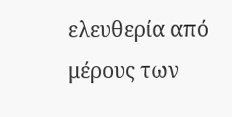ελευθερία από μέρους των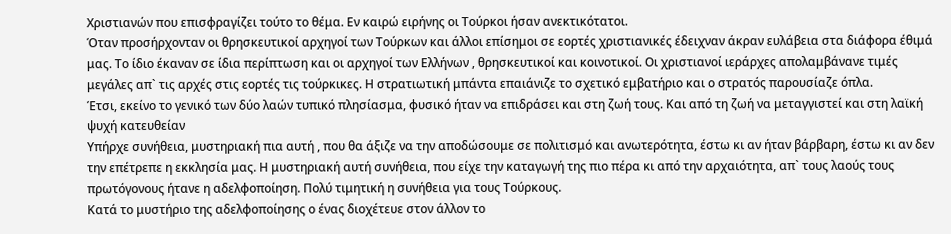Χριστιανών που επισφραγίζει τούτο το θέμα. Εν καιρώ ειρήνης οι Τούρκοι ήσαν ανεκτικότατοι.
Όταν προσήρχονταν οι θρησκευτικοί αρχηγοί των Τούρκων και άλλοι επίσημοι σε εορτές χριστιανικές έδειχναν άκραν ευλάβεια στα διάφορα έθιμά μας. Το ίδιο έκαναν σε ίδια περίπτωση και οι αρχηγοί των Ελλήνων , θρησκευτικοί και κοινοτικοί. Οι χριστιανοί ιεράρχες απολαμβάνανε τιμές μεγάλες απ` τις αρχές στις εορτές τις τούρκικες. Η στρατιωτική μπάντα επαιάνιζε το σχετικό εμβατήριο και ο στρατός παρουσίαζε όπλα.
Έτσι, εκείνο το γενικό των δύο λαών τυπικό πλησίασμα, φυσικό ήταν να επιδράσει και στη ζωή τους. Και από τη ζωή να μεταγγιστεί και στη λαϊκή ψυχή κατευθείαν
Υπήρχε συνήθεια, μυστηριακή πια αυτή , που θα άξιζε να την αποδώσουμε σε πολιτισμό και ανωτερότητα, έστω κι αν ήταν βάρβαρη, έστω κι αν δεν την επέτρεπε η εκκλησία μας. Η μυστηριακή αυτή συνήθεια, που είχε την καταγωγή της πιο πέρα κι από την αρχαιότητα, απ` τους λαούς τους πρωτόγονους ήτανε η αδελφοποίηση. Πολύ τιμητική η συνήθεια για τους Τούρκους.
Κατά το μυστήριο της αδελφοποίησης ο ένας διοχέτευε στον άλλον το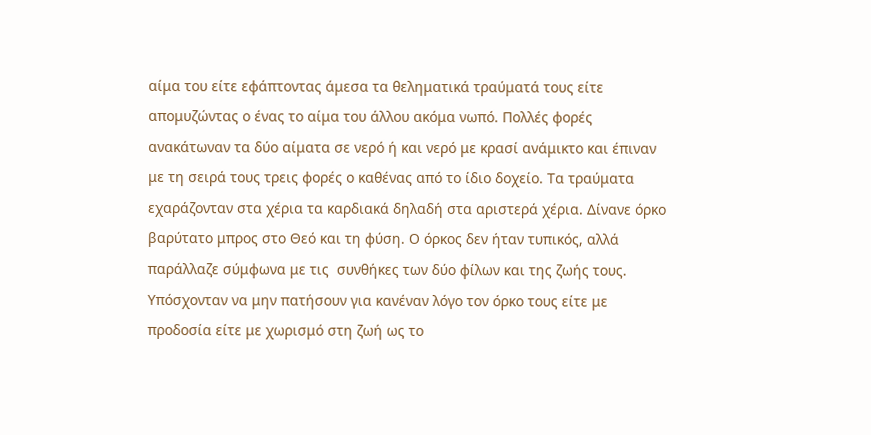αίμα του είτε εφάπτοντας άμεσα τα θεληματικά τραύματά τους είτε απομυζώντας ο ένας το αίμα του άλλου ακόμα νωπό. Πολλές φορές ανακάτωναν τα δύο αίματα σε νερό ή και νερό με κρασί ανάμικτο και έπιναν με τη σειρά τους τρεις φορές ο καθένας από το ίδιο δοχείο. Τα τραύματα εχαράζονταν στα χέρια τα καρδιακά δηλαδή στα αριστερά χέρια. Δίνανε όρκο βαρύτατο μπρος στο Θεό και τη φύση. Ο όρκος δεν ήταν τυπικός, αλλά παράλλαζε σύμφωνα με τις  συνθήκες των δύο φίλων και της ζωής τους. Υπόσχονταν να μην πατήσουν για κανέναν λόγο τον όρκο τους είτε με προδοσία είτε με χωρισμό στη ζωή ως το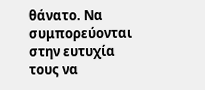θάνατο. Να συμπορεύονται στην ευτυχία τους να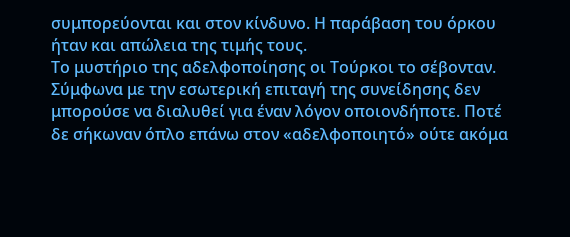συμπορεύονται και στον κίνδυνο. Η παράβαση του όρκου ήταν και απώλεια της τιμής τους.
Το μυστήριο της αδελφοποίησης οι Τούρκοι το σέβονταν. Σύμφωνα με την εσωτερική επιταγή της συνείδησης δεν μπορούσε να διαλυθεί για έναν λόγον οποιονδήποτε. Ποτέ δε σήκωναν όπλο επάνω στον «αδελφοποιητό» ούτε ακόμα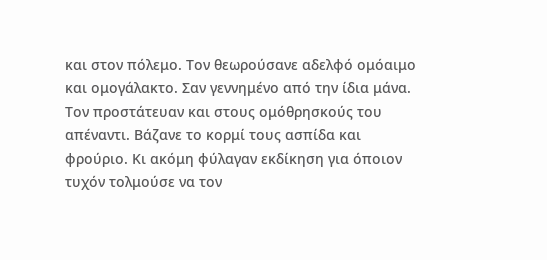και στον πόλεμο. Τον θεωρούσανε αδελφό ομόαιμο και ομογάλακτο. Σαν γεννημένο από την ίδια μάνα. Τον προστάτευαν και στους ομόθρησκούς του απέναντι. Βάζανε το κορμί τους ασπίδα και φρούριο. Κι ακόμη φύλαγαν εκδίκηση για όποιον τυχόν τολμούσε να τον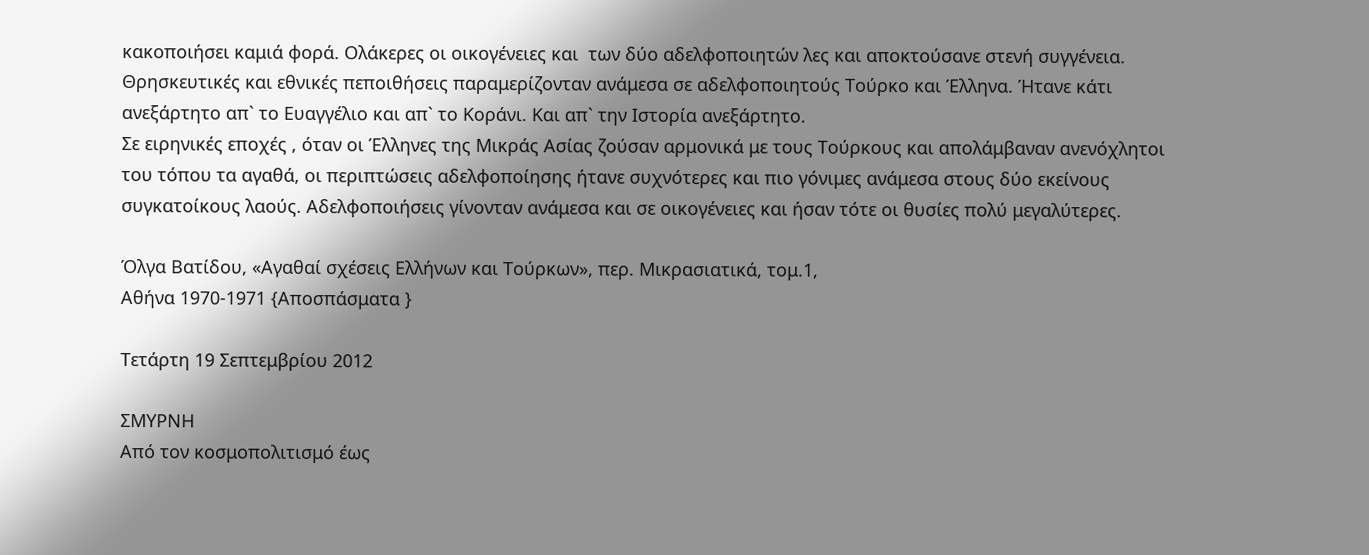κακοποιήσει καμιά φορά. Ολάκερες οι οικογένειες και  των δύο αδελφοποιητών λες και αποκτούσανε στενή συγγένεια.
Θρησκευτικές και εθνικές πεποιθήσεις παραμερίζονταν ανάμεσα σε αδελφοποιητούς Τούρκο και Έλληνα. Ήτανε κάτι ανεξάρτητο απ` το Ευαγγέλιο και απ` το Κοράνι. Και απ` την Ιστορία ανεξάρτητο.
Σε ειρηνικές εποχές , όταν οι Έλληνες της Μικράς Ασίας ζούσαν αρμονικά με τους Τούρκους και απολάμβαναν ανενόχλητοι του τόπου τα αγαθά, οι περιπτώσεις αδελφοποίησης ήτανε συχνότερες και πιο γόνιμες ανάμεσα στους δύο εκείνους συγκατοίκους λαούς. Αδελφοποιήσεις γίνονταν ανάμεσα και σε οικογένειες και ήσαν τότε οι θυσίες πολύ μεγαλύτερες.

Όλγα Βατίδου, «Αγαθαί σχέσεις Ελλήνων και Τούρκων», περ. Μικρασιατικά, τομ.1,
Αθήνα 1970-1971 {Αποσπάσματα }

Τετάρτη 19 Σεπτεμβρίου 2012

ΣΜΥΡΝΗ
Από τον κοσμοπολιτισμό έως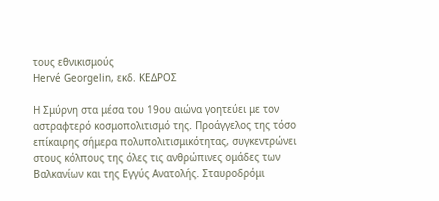τους εθνικισμούς
Hervé Georgelin, εκδ. ΚΕΔΡΟΣ

Η Σμύρνη στα μέσα του 19ου αιώνα γοητεύει με τον αστραφτερό κοσμοπολιτισμό της. Προάγγελος της τόσο επίκαιρης σήμερα πολυπολιτισμικότητας, συγκεντρώνει στους κόλπους της όλες τις ανθρώπινες ομάδες των Βαλκανίων και της Εγγύς Ανατολής. Σταυροδρόμι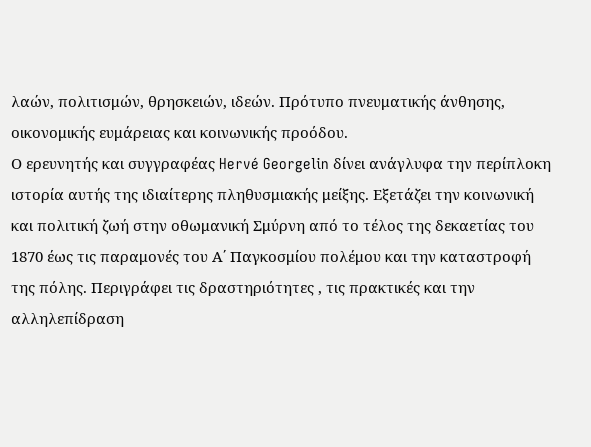λαών, πολιτισμών, θρησκειών, ιδεών. Πρότυπο πνευματικής άνθησης, οικονομικής ευμάρειας και κοινωνικής προόδου.
Ο ερευνητής και συγγραφέας Hervé Georgelin δίνει ανάγλυφα την περίπλοκη ιστορία αυτής της ιδιαίτερης πληθυσμιακής μείξης. Εξετάζει την κοινωνική και πολιτική ζωή στην οθωμανική Σμύρνη από το τέλος της δεκαετίας του 1870 έως τις παραμονές του Α΄ Παγκοσμίου πολέμου και την καταστροφή της πόλης. Περιγράφει τις δραστηριότητες , τις πρακτικές και την αλληλεπίδραση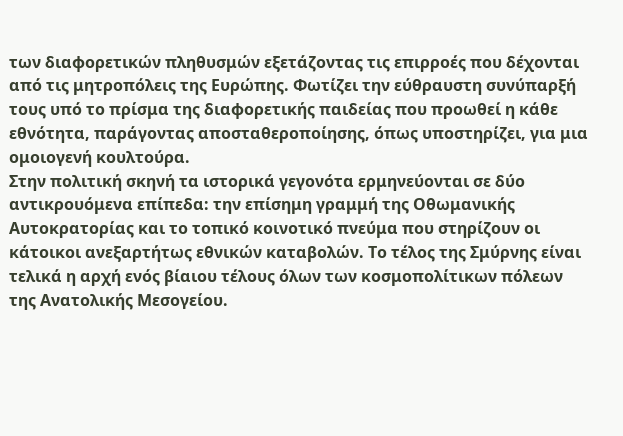των διαφορετικών πληθυσμών εξετάζοντας τις επιρροές που δέχονται από τις μητροπόλεις της Ευρώπης. Φωτίζει την εύθραυστη συνύπαρξή τους υπό το πρίσμα της διαφορετικής παιδείας που προωθεί η κάθε εθνότητα, παράγοντας αποσταθεροποίησης, όπως υποστηρίζει, για μια ομοιογενή κουλτούρα.
Στην πολιτική σκηνή τα ιστορικά γεγονότα ερμηνεύονται σε δύο αντικρουόμενα επίπεδα: την επίσημη γραμμή της Οθωμανικής Αυτοκρατορίας και το τοπικό κοινοτικό πνεύμα που στηρίζουν οι κάτοικοι ανεξαρτήτως εθνικών καταβολών. Το τέλος της Σμύρνης είναι τελικά η αρχή ενός βίαιου τέλους όλων των κοσμοπολίτικων πόλεων της Ανατολικής Μεσογείου.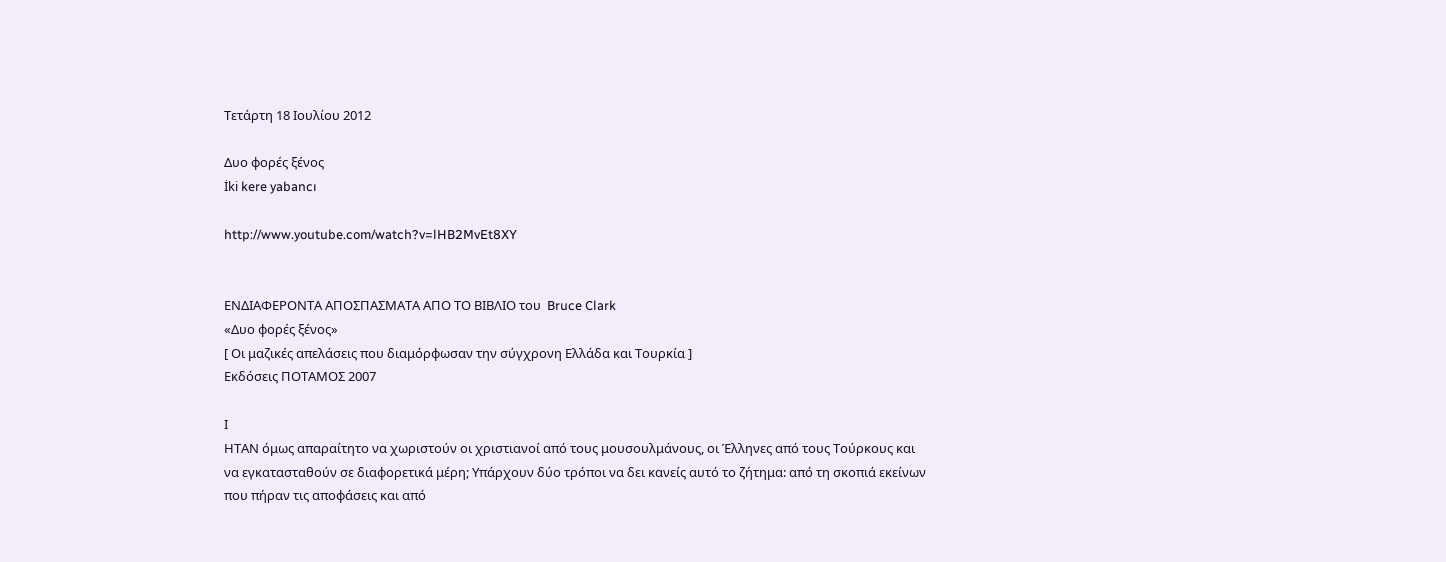Τετάρτη 18 Ιουλίου 2012

Δυο φορές ξένος
İki kere yabancı

http://www.youtube.com/watch?v=lHB2MvEt8XY


ΕΝΔΙΑΦΕΡΟΝΤΑ ΑΠΟΣΠΑΣΜΑΤΑ ΑΠΟ ΤΟ ΒΙΒΛΙΟ του  Bruce Clark
«Δυο φορές ξένος»
[ Οι μαζικές απελάσεις που διαμόρφωσαν την σύγχρονη Ελλάδα και Τουρκία ]
Eκδόσεις ΠΟΤΑΜΟΣ 2007

Ι
ΗΤΑΝ όμως απαραίτητο να χωριστούν οι χριστιανοί από τους μουσουλμάνους, οι Έλληνες από τους Τούρκους και να εγκατασταθούν σε διαφορετικά μέρη; Υπάρχουν δύο τρόποι να δει κανείς αυτό το ζήτημα: από τη σκοπιά εκείνων που πήραν τις αποφάσεις και από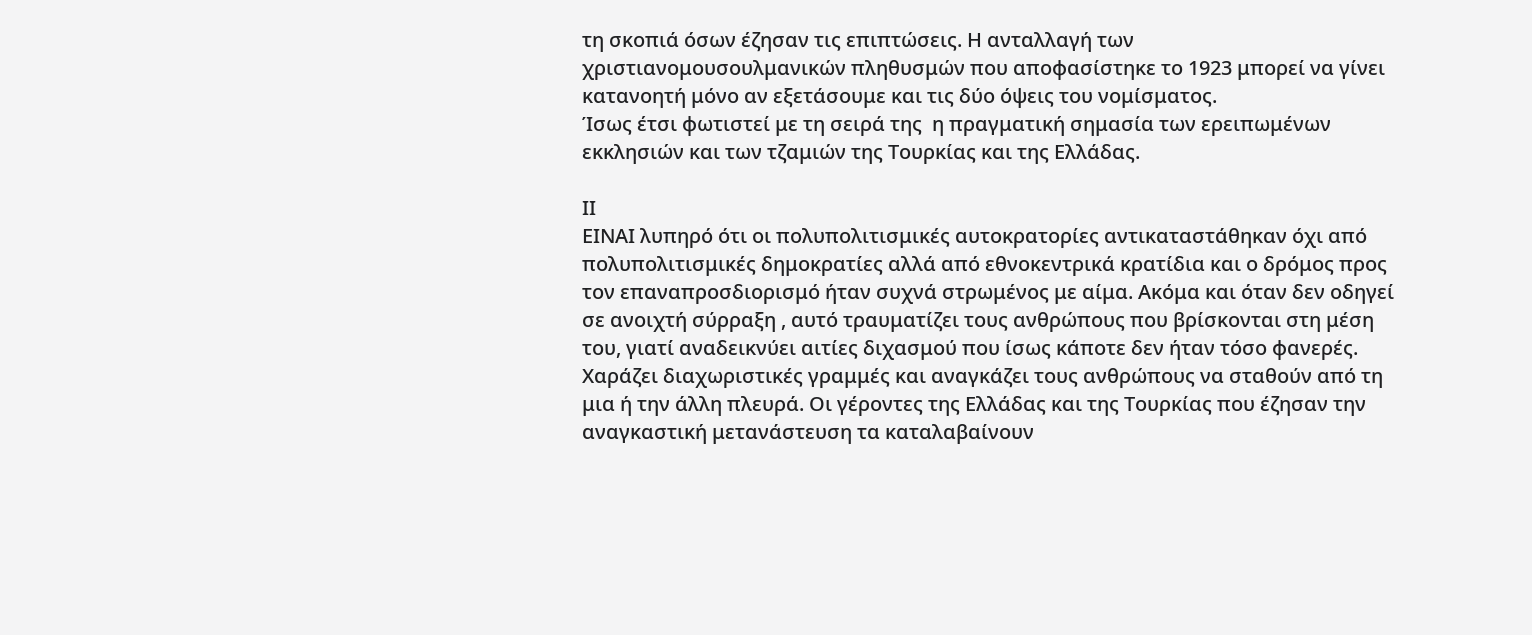τη σκοπιά όσων έζησαν τις επιπτώσεις. Η ανταλλαγή των χριστιανομουσουλμανικών πληθυσμών που αποφασίστηκε το 1923 μπορεί να γίνει κατανοητή μόνο αν εξετάσουμε και τις δύο όψεις του νομίσματος.
Ίσως έτσι φωτιστεί με τη σειρά της  η πραγματική σημασία των ερειπωμένων εκκλησιών και των τζαμιών της Τουρκίας και της Ελλάδας.

ΙΙ
ΕΙΝΑΙ λυπηρό ότι οι πολυπολιτισμικές αυτοκρατορίες αντικαταστάθηκαν όχι από πολυπολιτισμικές δημοκρατίες αλλά από εθνοκεντρικά κρατίδια και ο δρόμος προς τον επαναπροσδιορισμό ήταν συχνά στρωμένος με αίμα. Ακόμα και όταν δεν οδηγεί σε ανοιχτή σύρραξη , αυτό τραυματίζει τους ανθρώπους που βρίσκονται στη μέση του, γιατί αναδεικνύει αιτίες διχασμού που ίσως κάποτε δεν ήταν τόσο φανερές. Χαράζει διαχωριστικές γραμμές και αναγκάζει τους ανθρώπους να σταθούν από τη μια ή την άλλη πλευρά. Οι γέροντες της Ελλάδας και της Τουρκίας που έζησαν την αναγκαστική μετανάστευση τα καταλαβαίνουν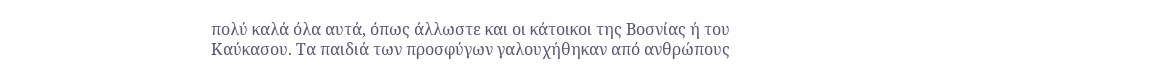πολύ καλά όλα αυτά, όπως άλλωστε και οι κάτοικοι της Βοσνίας ή του Καύκασου. Τα παιδιά των προσφύγων γαλουχήθηκαν από ανθρώπους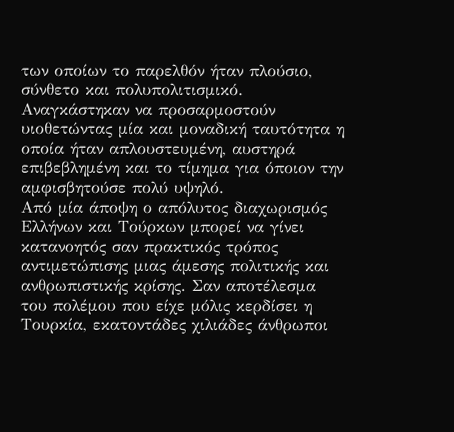των οποίων το παρελθόν ήταν πλούσιο, σύνθετο και πολυπολιτισμικό. Αναγκάστηκαν να προσαρμοστούν υιοθετώντας μία και μοναδική ταυτότητα η οποία ήταν απλουστευμένη, αυστηρά επιβεβλημένη και το τίμημα για όποιον την αμφισβητούσε πολύ υψηλό.
Από μία άποψη ο απόλυτος διαχωρισμός Ελλήνων και Τούρκων μπορεί να γίνει κατανοητός σαν πρακτικός τρόπος αντιμετώπισης μιας άμεσης πολιτικής και ανθρωπιστικής κρίσης. Σαν αποτέλεσμα του πολέμου που είχε μόλις κερδίσει η Τουρκία, εκατοντάδες χιλιάδες άνθρωποι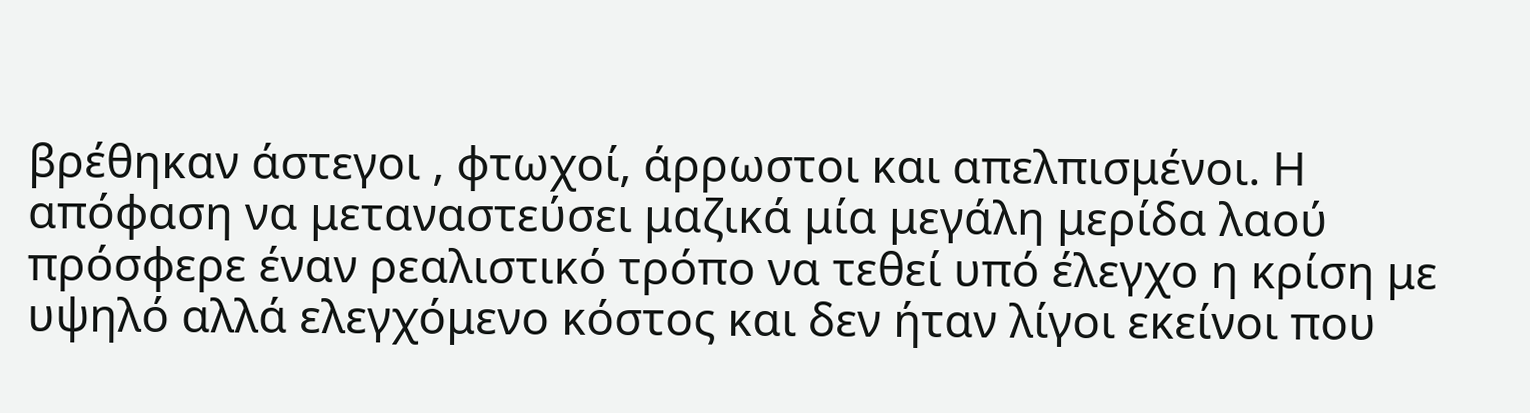βρέθηκαν άστεγοι , φτωχοί, άρρωστοι και απελπισμένοι. Η απόφαση να μεταναστεύσει μαζικά μία μεγάλη μερίδα λαού πρόσφερε έναν ρεαλιστικό τρόπο να τεθεί υπό έλεγχο η κρίση με υψηλό αλλά ελεγχόμενο κόστος και δεν ήταν λίγοι εκείνοι που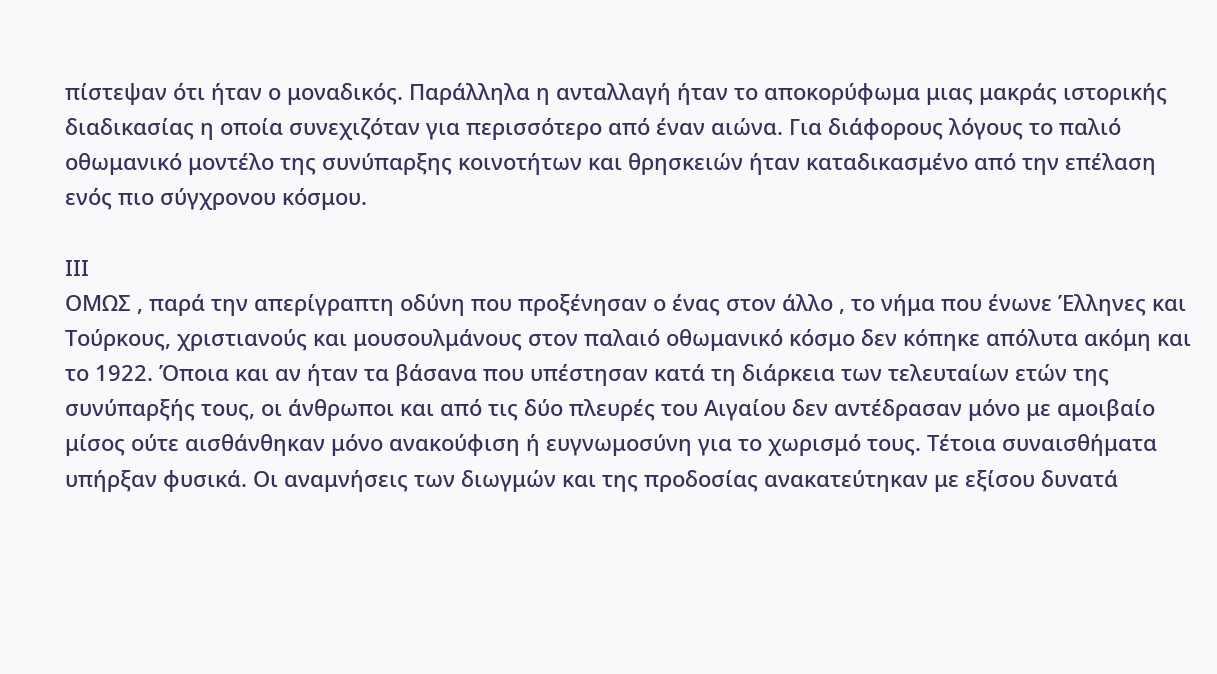πίστεψαν ότι ήταν ο μοναδικός. Παράλληλα η ανταλλαγή ήταν το αποκορύφωμα μιας μακράς ιστορικής διαδικασίας η οποία συνεχιζόταν για περισσότερο από έναν αιώνα. Για διάφορους λόγους το παλιό οθωμανικό μοντέλο της συνύπαρξης κοινοτήτων και θρησκειών ήταν καταδικασμένο από την επέλαση ενός πιο σύγχρονου κόσμου.

ΙΙΙ
ΟΜΩΣ , παρά την απερίγραπτη οδύνη που προξένησαν ο ένας στον άλλο , το νήμα που ένωνε Έλληνες και Τούρκους, χριστιανούς και μουσουλμάνους στον παλαιό οθωμανικό κόσμο δεν κόπηκε απόλυτα ακόμη και το 1922. Όποια και αν ήταν τα βάσανα που υπέστησαν κατά τη διάρκεια των τελευταίων ετών της συνύπαρξής τους, οι άνθρωποι και από τις δύο πλευρές του Αιγαίου δεν αντέδρασαν μόνο με αμοιβαίο μίσος ούτε αισθάνθηκαν μόνο ανακούφιση ή ευγνωμοσύνη για το χωρισμό τους. Τέτοια συναισθήματα υπήρξαν φυσικά. Οι αναμνήσεις των διωγμών και της προδοσίας ανακατεύτηκαν με εξίσου δυνατά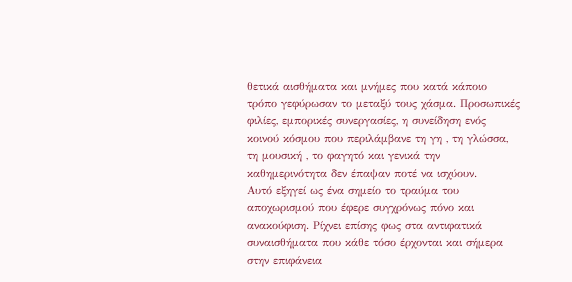θετικά αισθήματα και μνήμες που κατά κάποιο τρόπο γεφύρωσαν το μεταξύ τους χάσμα. Προσωπικές φιλίες, εμπορικές συνεργασίες, η συνείδηση ενός κοινού κόσμου που περιλάμβανε τη γη , τη γλώσσα, τη μουσική , το φαγητό και γενικά την καθημερινότητα δεν έπαψαν ποτέ να ισχύουν.
Αυτό εξηγεί ως ένα σημείο το τραύμα του αποχωρισμού που έφερε συγχρόνως πόνο και ανακούφιση. Ρίχνει επίσης φως στα αντιφατικά συναισθήματα που κάθε τόσο έρχονται και σήμερα στην επιφάνεια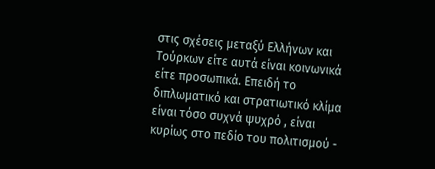στις σχέσεις μεταξύ Ελλήνων και Τούρκων είτε αυτά είναι κοινωνικά είτε προσωπικά. Επειδή το διπλωματικό και στρατιωτικό κλίμα είναι τόσο συχνά ψυχρό , είναι κυρίως στο πεδίο του πολιτισμού -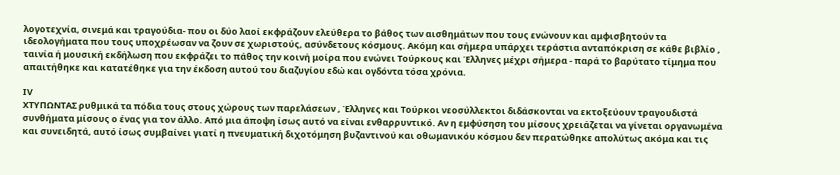λογοτεχνία, σινεμά και τραγούδια- που οι δύο λαοί εκφράζουν ελεύθερα το βάθος των αισθημάτων που τους ενώνουν και αμφισβητούν τα ιδεολογήματα που τους υποχρέωσαν να ζουν σε χωριστούς, ασύνδετους κόσμους. Ακόμη και σήμερα υπάρχει τεράστια ανταπόκριση σε κάθε βιβλίο , ταινία ή μουσική εκδήλωση που εκφράζει το πάθος την κοινή μοίρα που ενώνει Τούρκους και Έλληνες μέχρι σήμερα - παρά το βαρύτατο τίμημα που απαιτήθηκε και κατατέθηκε για την έκδοση αυτού του διαζυγίου εδώ και ογδόντα τόσα χρόνια.

ΙV
ΧΤΥΠΩΝΤΑΣ ρυθμικά τα πόδια τους στους χώρους των παρελάσεων , Έλληνες και Τούρκοι νεοσύλλεκτοι διδάσκονται να εκτοξεύουν τραγουδιστά συνθήματα μίσους ο ένας για τον άλλο. Από μια άποψη ίσως αυτό να είναι ενθαρρυντικό. Αν η εμφύσηση του μίσους χρειάζεται να γίνεται οργανωμένα και συνειδητά, αυτό ίσως συμβαίνει γιατί η πνευματική διχοτόμηση βυζαντινού και οθωμανικόυ κόσμου δεν περατώθηκε απολύτως ακόμα και τις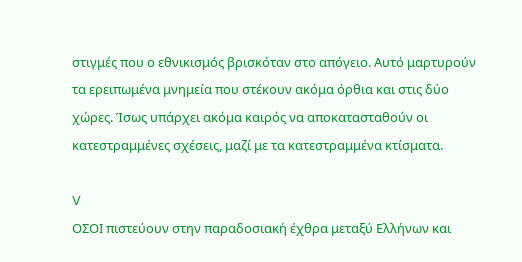στιγμές που ο εθνικισμός βρισκόταν στο απόγειο. Αυτό μαρτυρούν τα ερειπωμένα μνημεία που στέκουν ακόμα όρθια και στις δύο χώρες. Ίσως υπάρχει ακόμα καιρός να αποκατασταθούν οι κατεστραμμένες σχέσεις, μαζί με τα κατεστραμμένα κτίσματα.

V
ΟΣΟΙ πιστεύουν στην παραδοσιακή έχθρα μεταξύ Ελλήνων και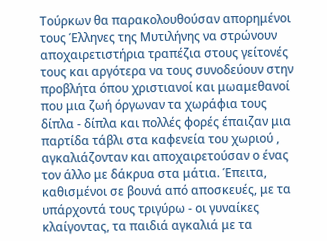Τούρκων θα παρακολουθούσαν απορημένοι τους Έλληνες της Μυτιλήνης να στρώνουν αποχαιρετιστήρια τραπέζια στους γείτονές τους και αργότερα να τους συνοδεύουν στην προβλήτα όπου χριστιανοί και μωαμεθανοί που μια ζωή όργωναν τα χωράφια τους δίπλα - δίπλα και πολλές φορές έπαιζαν μια παρτίδα τάβλι στα καφενεία του χωριού , αγκαλιάζονταν και αποχαιρετούσαν ο ένας τον άλλο με δάκρυα στα μάτια. Έπειτα, καθισμένοι σε βουνά από αποσκευές, με τα υπάρχοντά τους τριγύρω - οι γυναίκες κλαίγοντας, τα παιδιά αγκαλιά με τα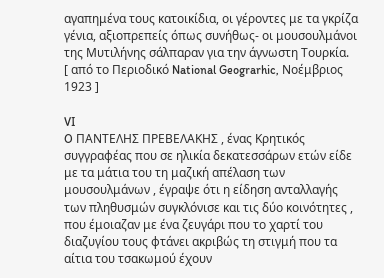αγαπημένα τους κατοικίδια, οι γέροντες με τα γκρίζα γένια, αξιοπρεπείς όπως συνήθως- οι μουσουλμάνοι της Μυτιλήνης σάλπαραν για την άγνωστη Τουρκία.
[ από το Περιοδικό National Geograrhic, Νοέμβριος 1923 ]

VI
O ΠΑΝΤΕΛΗΣ ΠΡΕΒΕΛΑΚΗΣ , ένας Κρητικός συγγραφέας που σε ηλικία δεκατεσσάρων ετών είδε με τα μάτια του τη μαζική απέλαση των μουσουλμάνων , έγραψε ότι η είδηση ανταλλαγής των πληθυσμών συγκλόνισε και τις δύο κοινότητες , που έμοιαζαν με ένα ζευγάρι που το χαρτί του διαζυγίου τους φτάνει ακριβώς τη στιγμή που τα αίτια του τσακωμού έχουν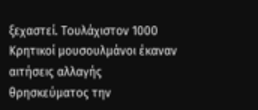ξεχαστεί. Τουλάχιστον 1000 Κρητικοί μουσουλμάνοι έκαναν αιτήσεις αλλαγής θρησκεύματος την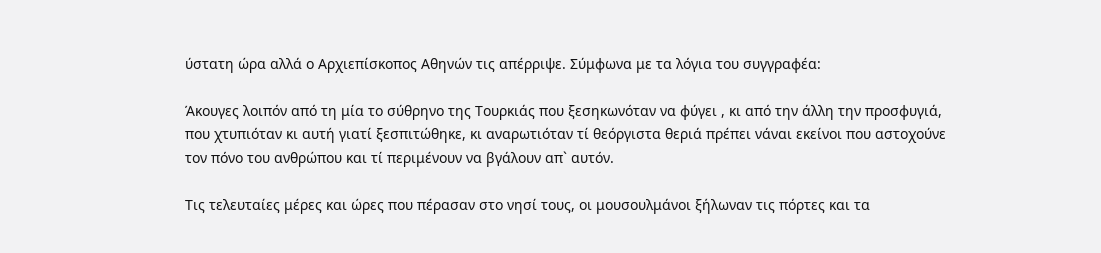ύστατη ώρα αλλά ο Αρχιεπίσκοπος Αθηνών τις απέρριψε. Σύμφωνα με τα λόγια του συγγραφέα:

Άκουγες λοιπόν από τη μία το σύθρηνο της Τουρκιάς που ξεσηκωνόταν να φύγει , κι από την άλλη την προσφυγιά, που χτυπιόταν κι αυτή γιατί ξεσπιτώθηκε, κι αναρωτιόταν τί θεόργιστα θεριά πρέπει νάναι εκείνοι που αστοχούνε τον πόνο του ανθρώπου και τί περιμένουν να βγάλουν απ` αυτόν.

Τις τελευταίες μέρες και ώρες που πέρασαν στο νησί τους, οι μουσουλμάνοι ξήλωναν τις πόρτες και τα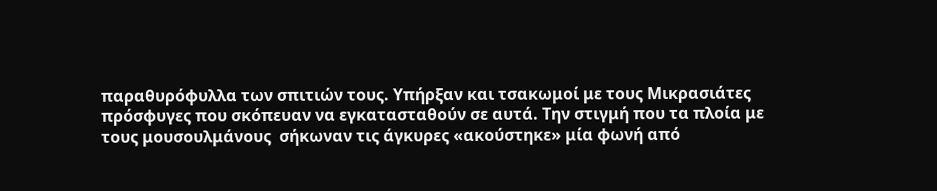παραθυρόφυλλα των σπιτιών τους. Υπήρξαν και τσακωμοί με τους Μικρασιάτες πρόσφυγες που σκόπευαν να εγκατασταθούν σε αυτά. Την στιγμή που τα πλοία με τους μουσουλμάνους  σήκωναν τις άγκυρες «ακούστηκε» μία φωνή από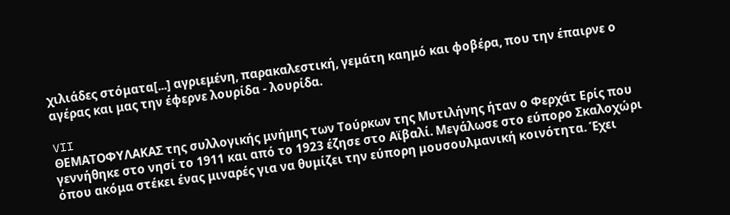χιλιάδες στόματα[...] αγριεμένη, παρακαλεστική, γεμάτη καημό και φοβέρα, που την έπαιρνε ο αγέρας και μας την έφερνε λουρίδα - λουρίδα.

VII
ΘΕΜΑΤΟΦΥΛΑΚΑΣ της συλλογικής μνήμης των Τούρκων της Μυτιλήνης ήταν ο Φερχάτ Ερίς που γεννήθηκε στο νησί το 1911 και από το 1923 έζησε στο Αϊβαλί. Μεγάλωσε στο εύπορο Σκαλοχώρι όπου ακόμα στέκει ένας μιναρές για να θυμίζει την εύπορη μουσουλμανική κοινότητα. Έχει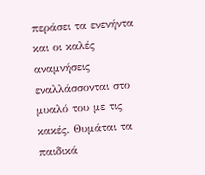περάσει τα ενενήντα και οι καλές αναμνήσεις εναλλάσσονται στο μυαλό του με τις κακές. Θυμάται τα παιδικά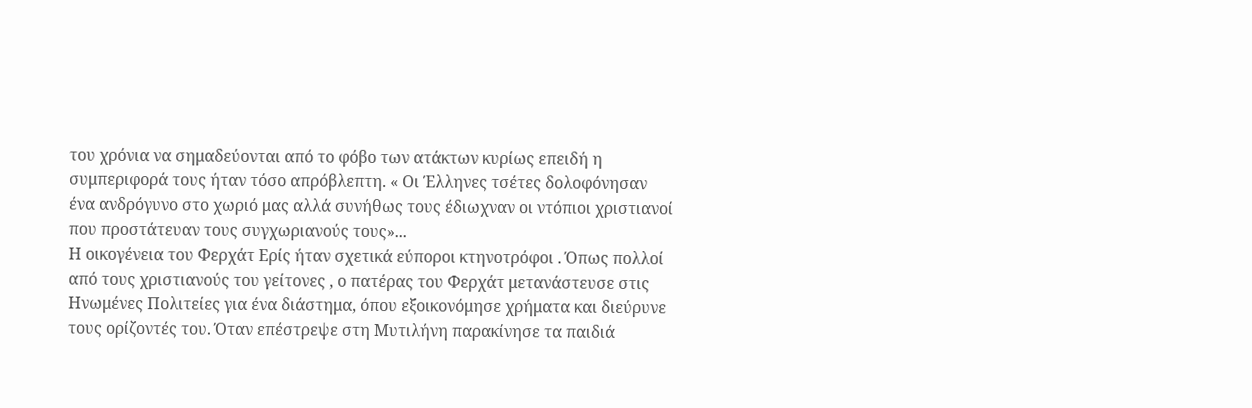του χρόνια να σημαδεύονται από το φόβο των ατάκτων κυρίως επειδή η συμπεριφορά τους ήταν τόσο απρόβλεπτη. « Οι Έλληνες τσέτες δολοφόνησαν ένα ανδρόγυνο στο χωριό μας αλλά συνήθως τους έδιωχναν οι ντόπιοι χριστιανοί που προστάτευαν τους συγχωριανούς τους»...
Η οικογένεια του Φερχάτ Ερίς ήταν σχετικά εύποροι κτηνοτρόφοι . Όπως πολλοί από τους χριστιανούς του γείτονες , ο πατέρας του Φερχάτ μετανάστευσε στις Ηνωμένες Πολιτείες για ένα διάστημα, όπου εξοικονόμησε χρήματα και διεύρυνε τους ορίζοντές του. Όταν επέστρεψε στη Μυτιλήνη παρακίνησε τα παιδιά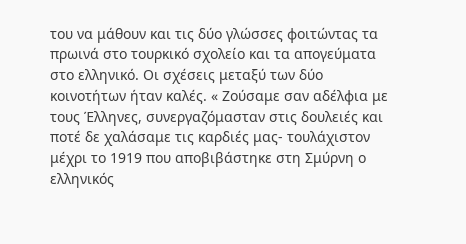του να μάθουν και τις δύο γλώσσες φοιτώντας τα πρωινά στο τουρκικό σχολείο και τα απογεύματα στο ελληνικό. Οι σχέσεις μεταξύ των δύο κοινοτήτων ήταν καλές. « Ζούσαμε σαν αδέλφια με τους Έλληνες, συνεργαζόμασταν στις δουλειές και ποτέ δε χαλάσαμε τις καρδιές μας- τουλάχιστον μέχρι το 1919 που αποβιβάστηκε στη Σμύρνη ο ελληνικός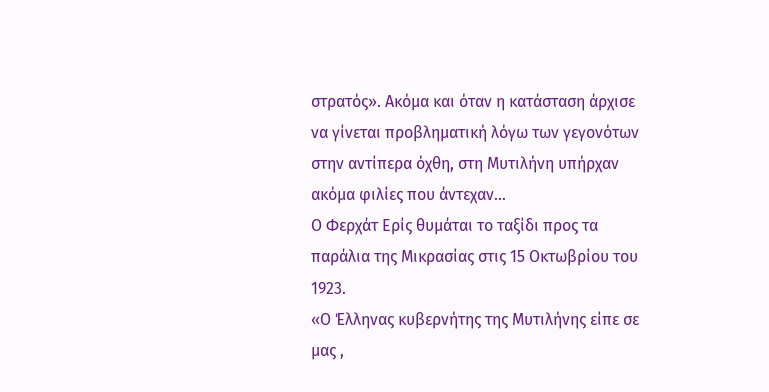στρατός». Ακόμα και όταν η κατάσταση άρχισε να γίνεται προβληματική λόγω των γεγονότων στην αντίπερα όχθη, στη Μυτιλήνη υπήρχαν ακόμα φιλίες που άντεχαν...
Ο Φερχάτ Ερίς θυμάται το ταξίδι προς τα παράλια της Μικρασίας στις 15 Οκτωβρίου του 1923.
«Ο Έλληνας κυβερνήτης της Μυτιλήνης είπε σε μας ,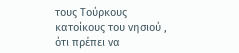τους Τούρκους κατοίκους του νησιού , ότι πρέπει να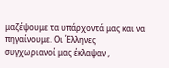μαζέψουμε τα υπάρχοντά μας και να πηγαίνουμε. Οι Έλληνες συγχωριανοί μας έκλαψαν ,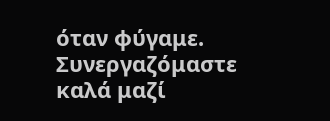όταν φύγαμε. Συνεργαζόμαστε καλά μαζί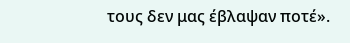τους δεν μας έβλαψαν ποτέ».